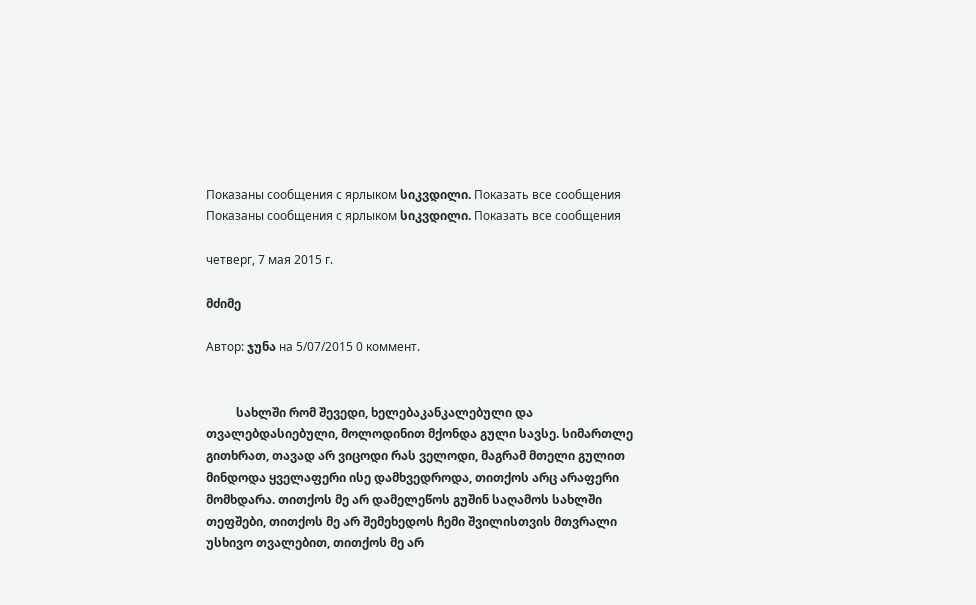Показаны сообщения с ярлыком სიკვდილი. Показать все сообщения
Показаны сообщения с ярлыком სიკვდილი. Показать все сообщения

четверг, 7 мая 2015 г.

მძიმე

Автор: ჯუნა на 5/07/2015 0 коммент.


          სახლში რომ შევედი, ხელებაკანკალებული და თვალებდასიებული, მოლოდინით მქონდა გული სავსე. სიმართლე გითხრათ, თავად არ ვიცოდი რას ველოდი, მაგრამ მთელი გულით მინდოდა ყველაფერი ისე დამხვედროდა, თითქოს არც არაფერი მომხდარა. თითქოს მე არ დამელეწოს გუშინ საღამოს სახლში თეფშები, თითქოს მე არ შემეხედოს ჩემი შვილისთვის მთვრალი უსხივო თვალებით, თითქოს მე არ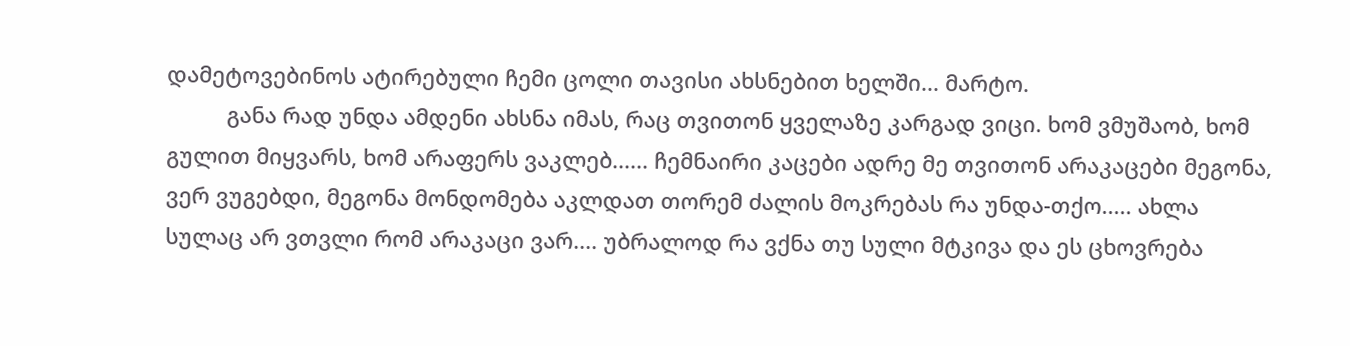დამეტოვებინოს ატირებული ჩემი ცოლი თავისი ახსნებით ხელში... მარტო.
          განა რად უნდა ამდენი ახსნა იმას, რაც თვითონ ყველაზე კარგად ვიცი. ხომ ვმუშაობ, ხომ გულით მიყვარს, ხომ არაფერს ვაკლებ...... ჩემნაირი კაცები ადრე მე თვითონ არაკაცები მეგონა, ვერ ვუგებდი, მეგონა მონდომება აკლდათ თორემ ძალის მოკრებას რა უნდა-თქო..... ახლა სულაც არ ვთვლი რომ არაკაცი ვარ.... უბრალოდ რა ვქნა თუ სული მტკივა და ეს ცხოვრება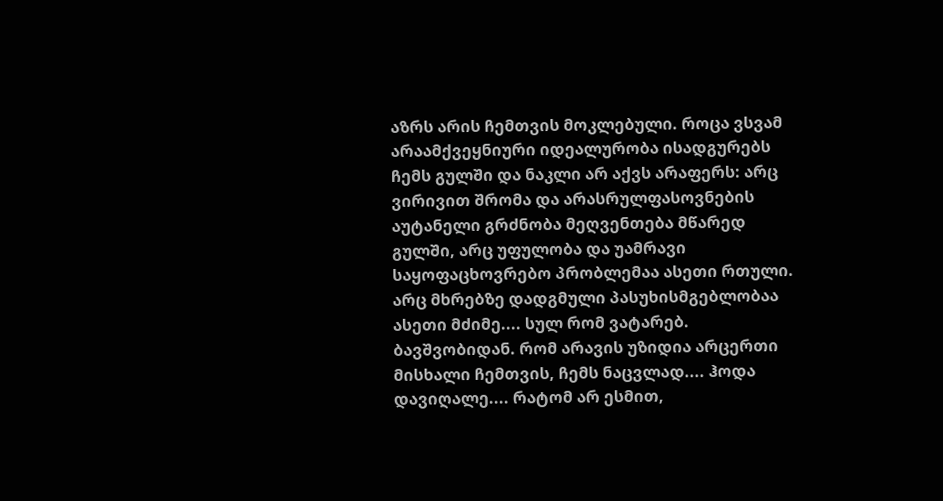აზრს არის ჩემთვის მოკლებული. როცა ვსვამ არაამქვეყნიური იდეალურობა ისადგურებს ჩემს გულში და ნაკლი არ აქვს არაფერს: არც ვირივით შრომა და არასრულფასოვნების აუტანელი გრძნობა მეღვენთება მწარედ გულში, არც უფულობა და უამრავი საყოფაცხოვრებო პრობლემაა ასეთი რთული. არც მხრებზე დადგმული პასუხისმგებლობაა ასეთი მძიმე.... სულ რომ ვატარებ. ბავშვობიდან. რომ არავის უზიდია არცერთი მისხალი ჩემთვის, ჩემს ნაცვლად.... ჰოდა დავიღალე.... რატომ არ ესმით,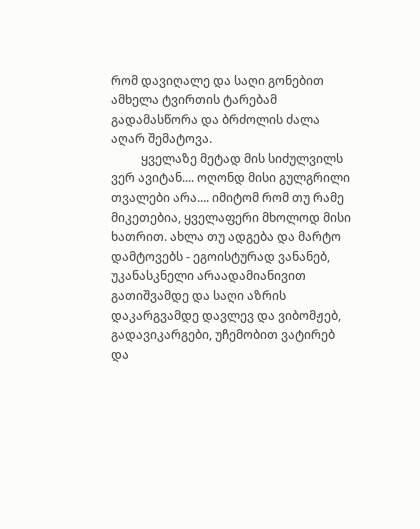რომ დავიღალე და საღი გონებით ამხელა ტვირთის ტარებამ გადამასწორა და ბრძოლის ძალა აღარ შემატოვა.
          ყველაზე მეტად მის სიძულვილს ვერ ავიტან.... ოღონდ მისი გულგრილი თვალები არა.... იმიტომ რომ თუ რამე მიკეთებია, ყველაფერი მხოლოდ მისი ხათრით. ახლა თუ ადგება და მარტო დამტოვებს - ეგოისტურად ვანანებ, უკანასკნელი არაადამიანივით გათიშვამდე და საღი აზრის დაკარგვამდე დავლევ და ვიბომჟებ, გადავიკარგები, უჩემობით ვატირებ და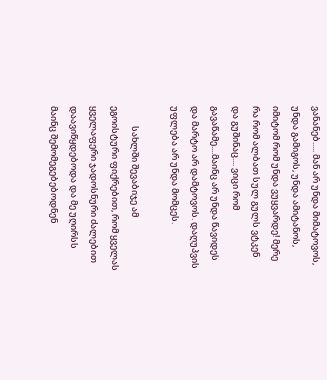ვანანებ..... მან არ უნდა მიმატოვოს, უნდა გამიგოს, უნდა ამიტანოს, იმიტომ რომ უნდა ვუყვარდე! მერე რა რომ ალბათ სულ გულს ვტკენ და გუშინაც.... ვიცი რომ გავაწამე....მაინც არ უნდა წავიდეს და მარტო არ დამტოვოს. დაღუპვის უფლება არ უნდა მომცეს.

          სახლში შევაბიჯე ამ ეგოისტური ფიქრებით, რომ ყველას ყველაფერი ჯადოსნური ძალებით დაავიწყდებოდა და მე უღირსს მაინც შემომეგებებოდნენ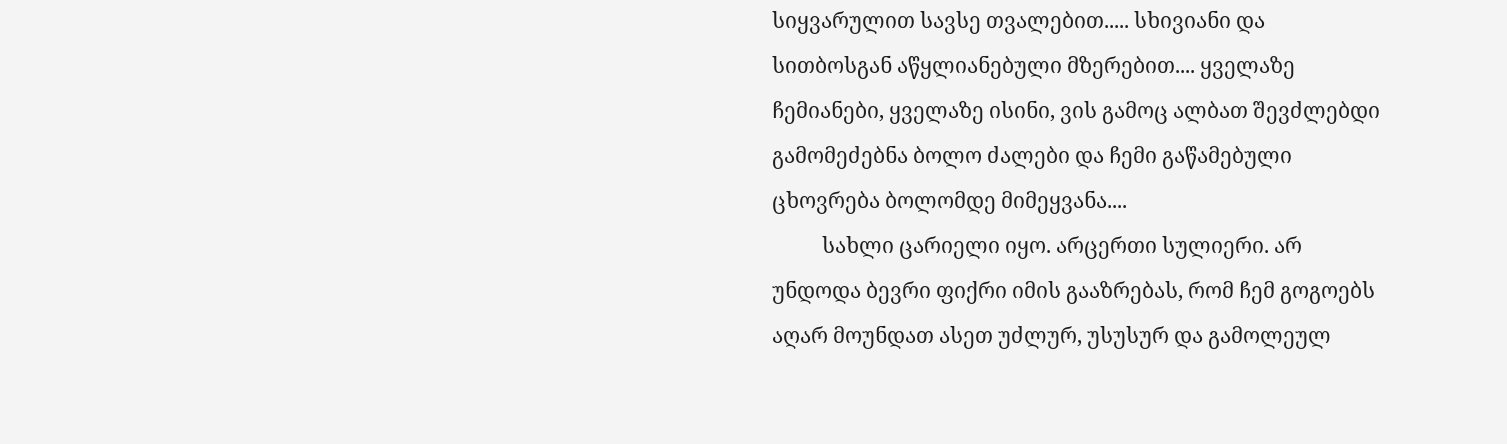სიყვარულით სავსე თვალებით..... სხივიანი და სითბოსგან აწყლიანებული მზერებით.... ყველაზე ჩემიანები, ყველაზე ისინი, ვის გამოც ალბათ შევძლებდი გამომეძებნა ბოლო ძალები და ჩემი გაწამებული ცხოვრება ბოლომდე მიმეყვანა....
          სახლი ცარიელი იყო. არცერთი სულიერი. არ უნდოდა ბევრი ფიქრი იმის გააზრებას, რომ ჩემ გოგოებს აღარ მოუნდათ ასეთ უძლურ, უსუსურ და გამოლეულ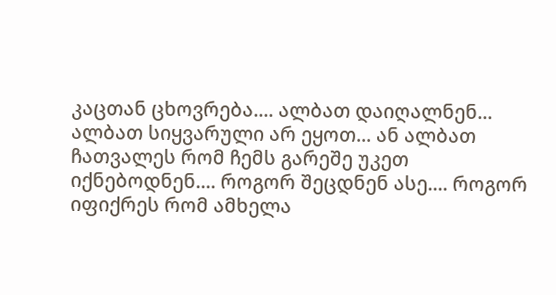კაცთან ცხოვრება.... ალბათ დაიღალნენ... ალბათ სიყვარული არ ეყოთ... ან ალბათ ჩათვალეს რომ ჩემს გარეშე უკეთ იქნებოდნენ.... როგორ შეცდნენ ასე.... როგორ იფიქრეს რომ ამხელა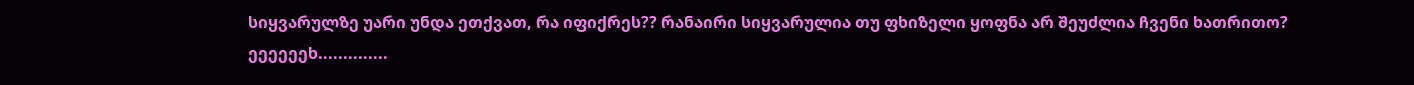სიყვარულზე უარი უნდა ეთქვათ, რა იფიქრეს?? რანაირი სიყვარულია თუ ფხიზელი ყოფნა არ შეუძლია ჩვენი ხათრითო? ეეეეეეხ..............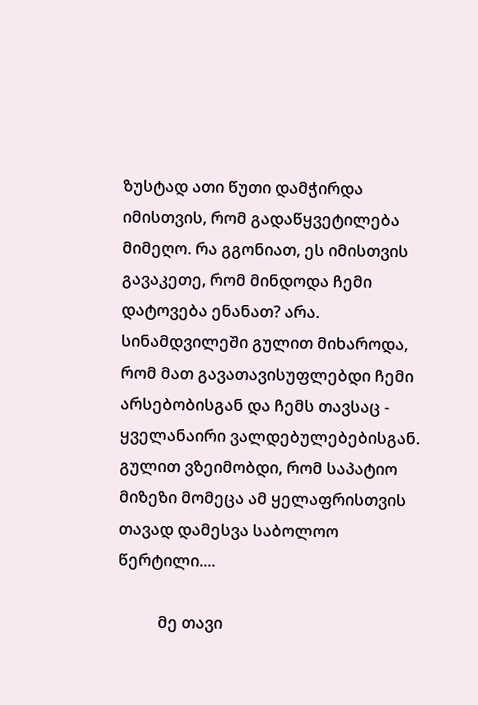ზუსტად ათი წუთი დამჭირდა იმისთვის, რომ გადაწყვეტილება მიმეღო. რა გგონიათ, ეს იმისთვის გავაკეთე, რომ მინდოდა ჩემი დატოვება ენანათ? არა. სინამდვილეში გულით მიხაროდა, რომ მათ გავათავისუფლებდი ჩემი არსებობისგან და ჩემს თავსაც - ყველანაირი ვალდებულებებისგან. გულით ვზეიმობდი, რომ საპატიო მიზეზი მომეცა ამ ყელაფრისთვის თავად დამესვა საბოლოო წერტილი....

          მე თავი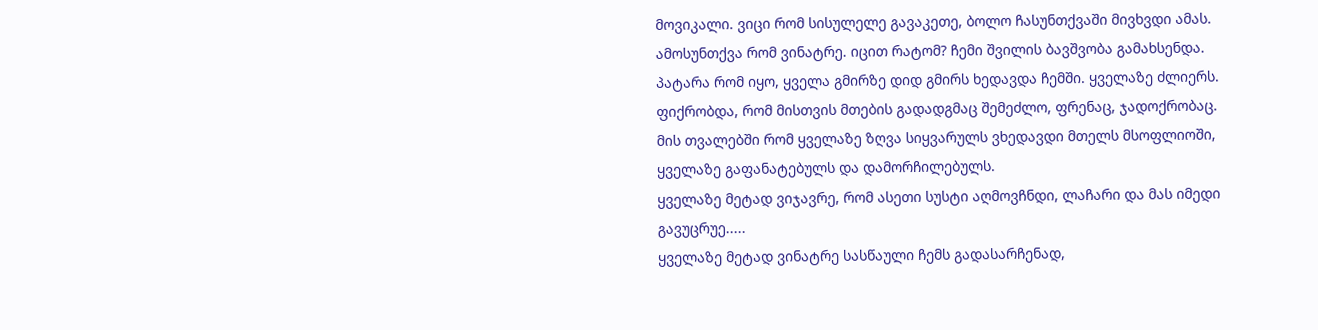მოვიკალი. ვიცი რომ სისულელე გავაკეთე, ბოლო ჩასუნთქვაში მივხვდი ამას. ამოსუნთქვა რომ ვინატრე. იცით რატომ? ჩემი შვილის ბავშვობა გამახსენდა.
პატარა რომ იყო, ყველა გმირზე დიდ გმირს ხედავდა ჩემში. ყველაზე ძლიერს.
ფიქრობდა, რომ მისთვის მთების გადადგმაც შემეძლო, ფრენაც, ჯადოქრობაც.
მის თვალებში რომ ყველაზე ზღვა სიყვარულს ვხედავდი მთელს მსოფლიოში, ყველაზე გაფანატებულს და დამორჩილებულს.
ყველაზე მეტად ვიჯავრე, რომ ასეთი სუსტი აღმოვჩნდი, ლაჩარი და მას იმედი გავუცრუე.....
ყველაზე მეტად ვინატრე სასწაული ჩემს გადასარჩენად,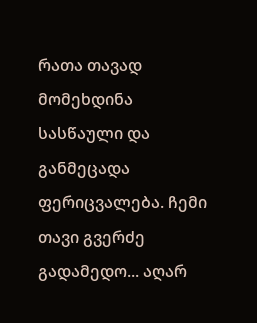რათა თავად მომეხდინა სასწაული და განმეცადა ფერიცვალება. ჩემი თავი გვერძე გადამედო... აღარ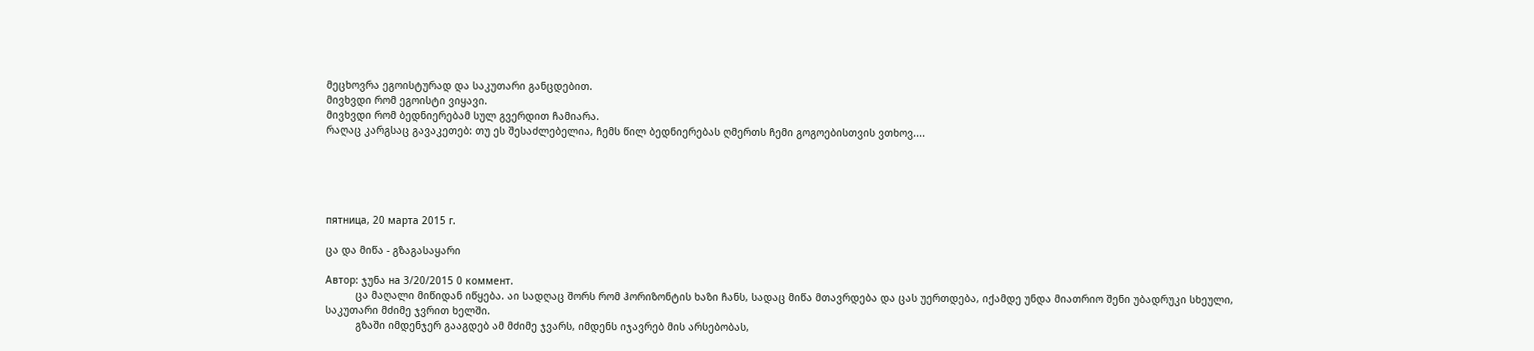მეცხოვრა ეგოისტურად და საკუთარი განცდებით.
მივხვდი რომ ეგოისტი ვიყავი.
მივხვდი რომ ბედნიერებამ სულ გვერდით ჩამიარა.
რაღაც კარგსაც გავაკეთებ: თუ ეს შესაძლებელია, ჩემს წილ ბედნიერებას ღმერთს ჩემი გოგოებისთვის ვთხოვ....





пятница, 20 марта 2015 г.

ცა და მიწა - გზაგასაყარი

Автор: ჯუნა на 3/20/2015 0 коммент.
          ცა მაღალი მიწიდან იწყება. აი სადღაც შორს რომ ჰორიზონტის ხაზი ჩანს, სადაც მიწა მთავრდება და ცას უერთდება, იქამდე უნდა მიათრიო შენი უბადრუკი სხეული, საკუთარი მძიმე ჯვრით ხელში.
          გზაში იმდენჯერ გააგდებ ამ მძიმე ჯვარს, იმდენს იჯავრებ მის არსებობას,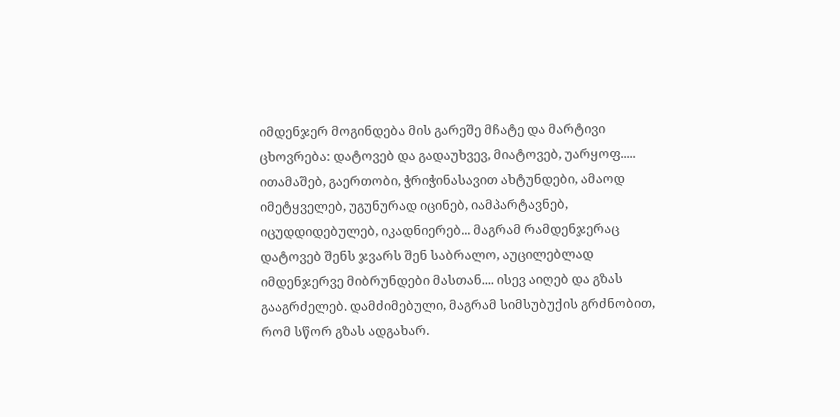იმდენჯერ მოგინდება მის გარეშე მჩატე და მარტივი ცხოვრება: დატოვებ და გადაუხვევ, მიატოვებ, უარყოფ..... ითამაშებ, გაერთობი, ჭრიჭინასავით ახტუნდები, ამაოდ იმეტყველებ, უგუნურად იცინებ, იამპარტავნებ, იცუდდიდებულებ, იკადნიერებ... მაგრამ რამდენჯერაც დატოვებ შენს ჯვარს შენ საბრალო, აუცილებლად იმდენჯერვე მიბრუნდები მასთან.... ისევ აიღებ და გზას გააგრძელებ. დამძიმებული, მაგრამ სიმსუბუქის გრძნობით, რომ სწორ გზას ადგახარ.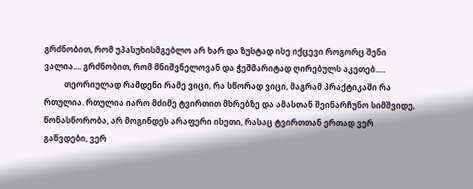გრძნობით, რომ უპასუხისმგებლო არ ხარ და ზუსტად ისე იქცევი როგორც შენი ვალია.... გრძნობით, რომ მნიშვნელოვან და ჭეშმარიტად ღირებულს აკეთებ.....
          თეორიულად რამდენი რამე ვიცი, რა სწორად ვიცი, მაგრამ პრაქტიკაში რა რთულია. რთულია იარო მძიმე ტვირთით მხრებზე და ამასთან შეინარჩუნო სიმშვიდე, წონასწორობა, არ მოგინდეს არაფერი ისეთი, რასაც ტვირთთან ერთად ვერ გაწვდები, ვერ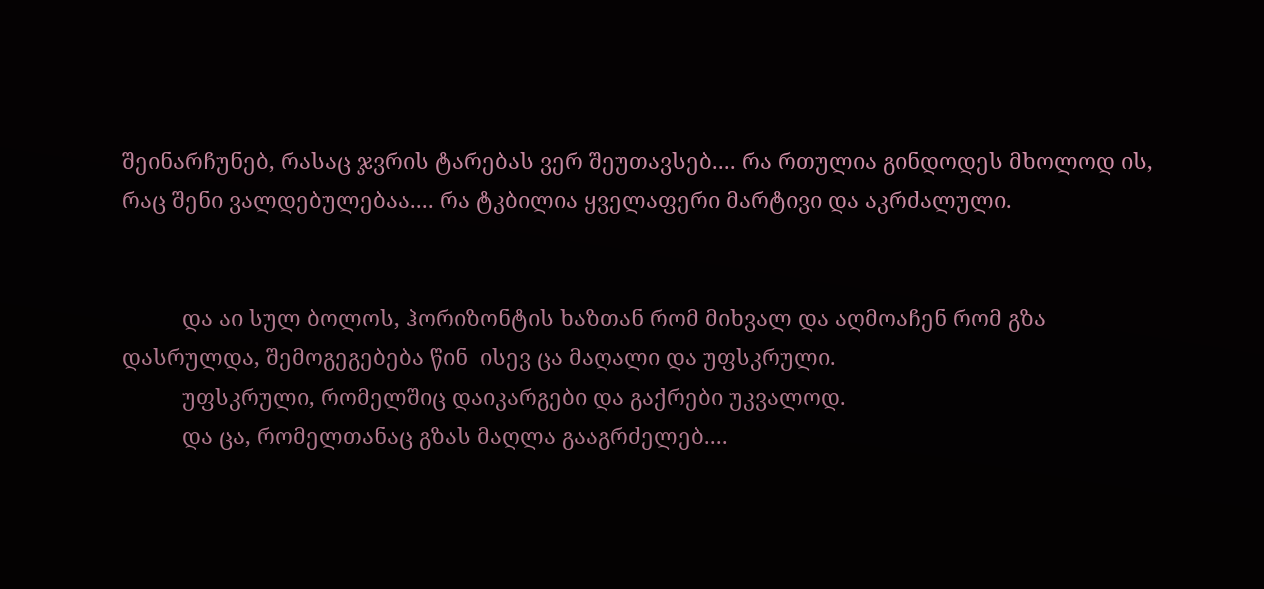შეინარჩუნებ, რასაც ჯვრის ტარებას ვერ შეუთავსებ.... რა რთულია გინდოდეს მხოლოდ ის, რაც შენი ვალდებულებაა.... რა ტკბილია ყველაფერი მარტივი და აკრძალული.


          და აი სულ ბოლოს, ჰორიზონტის ხაზთან რომ მიხვალ და აღმოაჩენ რომ გზა დასრულდა, შემოგეგებება წინ  ისევ ცა მაღალი და უფსკრული.
          უფსკრული, რომელშიც დაიკარგები და გაქრები უკვალოდ.
          და ცა, რომელთანაც გზას მაღლა გააგრძელებ....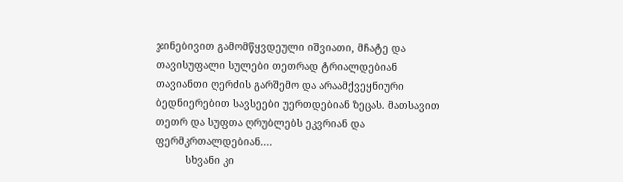ჯინებივით გამომწყვდეული იშვიათი, მჩატე და თავისუფალი სულები თეთრად ტრიალდებიან თავიანთი ღერძის გარშემო და არაამქვეყნიური ბედნიერებით სავსეები უერთდებიან ზეცას. მათსავით თეთრ და სუფთა ღრუბლებს ეკვრიან და ფერმკრთალდებიან....
          სხვანი კი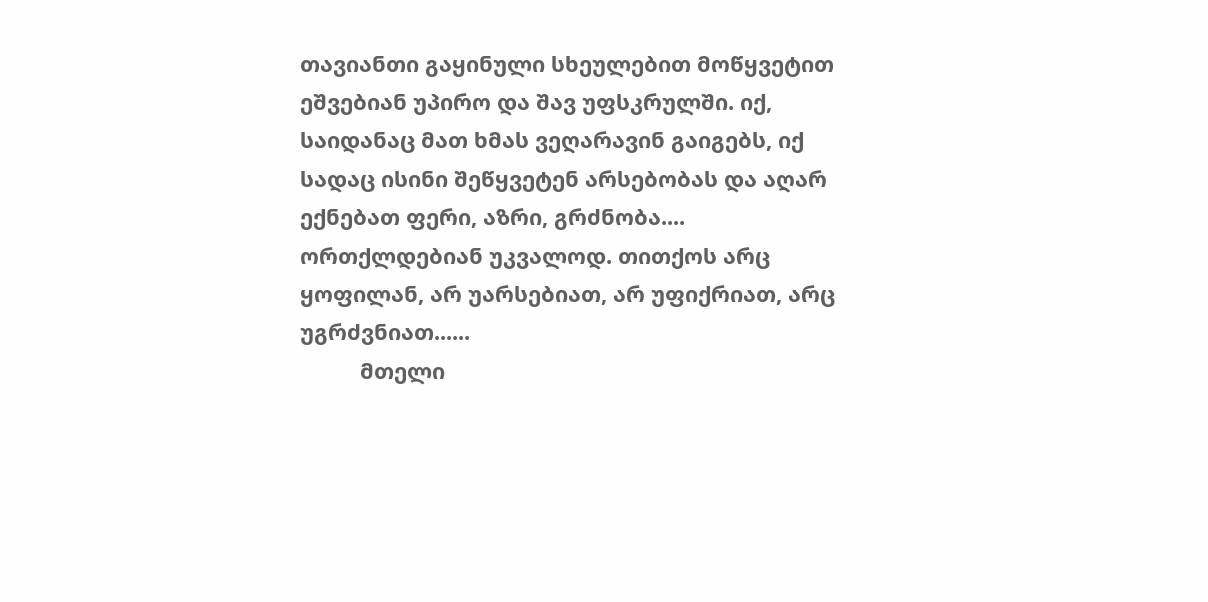თავიანთი გაყინული სხეულებით მოწყვეტით ეშვებიან უპირო და შავ უფსკრულში. იქ, საიდანაც მათ ხმას ვეღარავინ გაიგებს, იქ სადაც ისინი შეწყვეტენ არსებობას და აღარ ექნებათ ფერი, აზრი, გრძნობა.... ორთქლდებიან უკვალოდ. თითქოს არც ყოფილან, არ უარსებიათ, არ უფიქრიათ, არც უგრძვნიათ......
          მთელი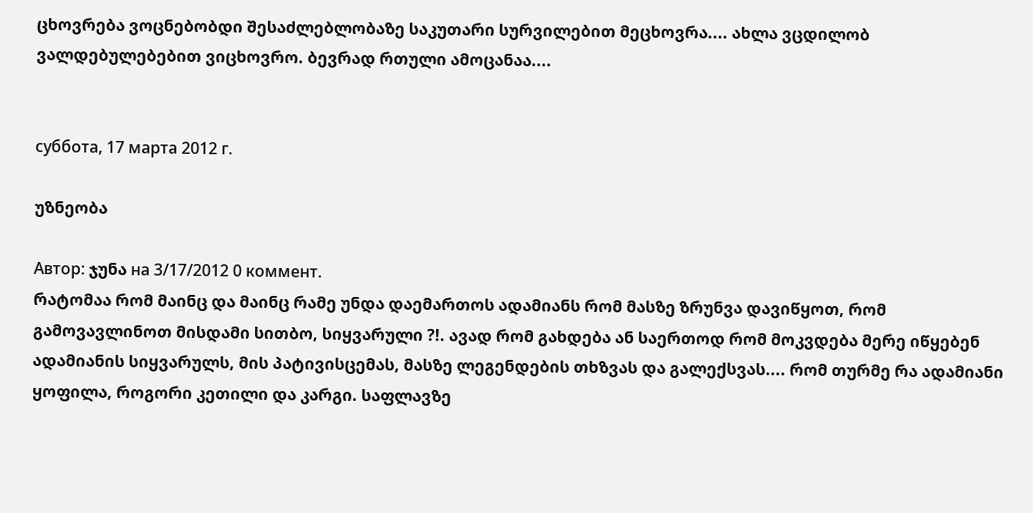ცხოვრება ვოცნებობდი შესაძლებლობაზე საკუთარი სურვილებით მეცხოვრა.... ახლა ვცდილობ ვალდებულებებით ვიცხოვრო. ბევრად რთული ამოცანაა....


суббота, 17 марта 2012 г.

უზნეობა

Автор: ჯუნა на 3/17/2012 0 коммент.
რატომაა რომ მაინც და მაინც რამე უნდა დაემართოს ადამიანს რომ მასზე ზრუნვა დავიწყოთ, რომ გამოვავლინოთ მისდამი სითბო, სიყვარული ?!. ავად რომ გახდება ან საერთოდ რომ მოკვდება მერე იწყებენ ადამიანის სიყვარულს, მის პატივისცემას, მასზე ლეგენდების თხზვას და გალექსვას.... რომ თურმე რა ადამიანი ყოფილა, როგორი კეთილი და კარგი. საფლავზე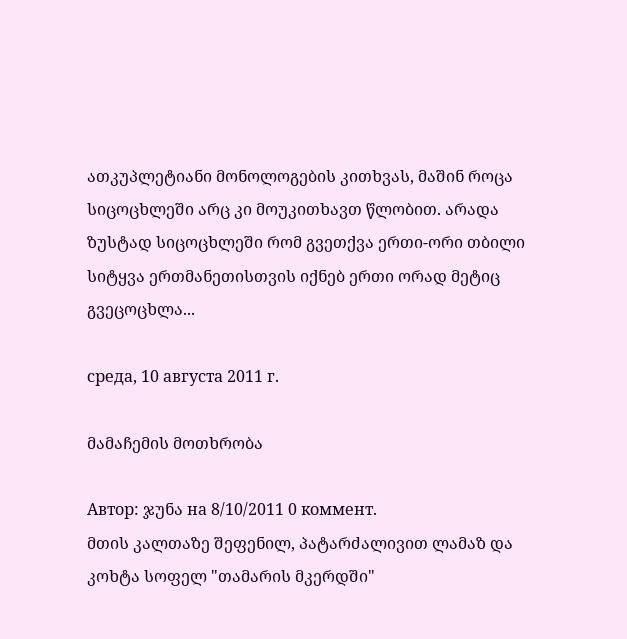ათკუპლეტიანი მონოლოგების კითხვას, მაშინ როცა სიცოცხლეში არც კი მოუკითხავთ წლობით. არადა ზუსტად სიცოცხლეში რომ გვეთქვა ერთი-ორი თბილი სიტყვა ერთმანეთისთვის იქნებ ერთი ორად მეტიც გვეცოცხლა...

среда, 10 августа 2011 г.

მამაჩემის მოთხრობა

Автор: ჯუნა на 8/10/2011 0 коммент.
მთის კალთაზე შეფენილ, პატარძალივით ლამაზ და კოხტა სოფელ "თამარის მკერდში"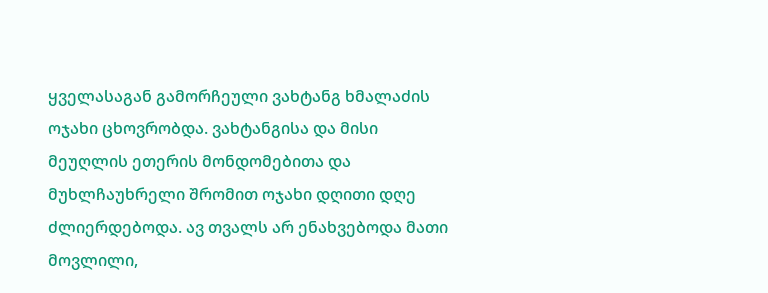ყველასაგან გამორჩეული ვახტანგ ხმალაძის ოჯახი ცხოვრობდა. ვახტანგისა და მისი მეუღლის ეთერის მონდომებითა და მუხლჩაუხრელი შრომით ოჯახი დღითი დღე ძლიერდებოდა. ავ თვალს არ ენახვებოდა მათი მოვლილი,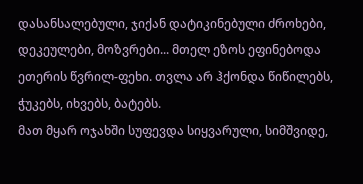დასანსალებული, ჯიქან დატიკინებული ძროხები, დეკეულები, მოზვრები... მთელ ეზოს ეფინებოდა ეთერის წვრილ-ფეხი. თვლა არ ჰქონდა წიწილებს, ჭუკებს, იხვებს, ბატებს.
მათ მყარ ოჯახში სუფევდა სიყვარული, სიმშვიდე,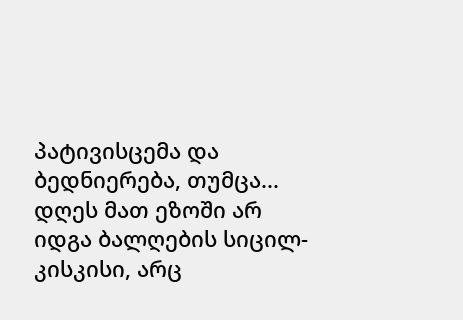პატივისცემა და ბედნიერება, თუმცა...
დღეს მათ ეზოში არ იდგა ბალღების სიცილ-კისკისი, არც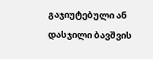გაჯიუტებული ან დასჯილი ბავშვის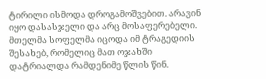ტირილი ისმოდა დროგამოშვებით. არავინ იყო დასასჯელი და არც მოსაფერებელი.
მთელმა სოფელმა იცოდა იმ ტრაგედიის შესახებ, რომელიც მათ ოჯახში დატრიალდა რამდენიმე წლის წინ.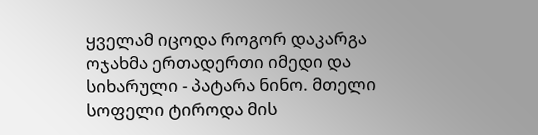ყველამ იცოდა როგორ დაკარგა ოჯახმა ერთადერთი იმედი და სიხარული - პატარა ნინო. მთელი სოფელი ტიროდა მის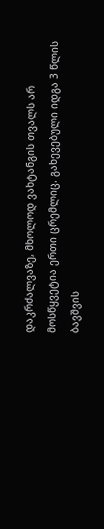დაკრძალვაზე, მხოლოდ ვახტანგის თვალს არ მოსწყვეტია ერთი ცრემლიც. გახევებული იდგა 3 წლის ბავშვის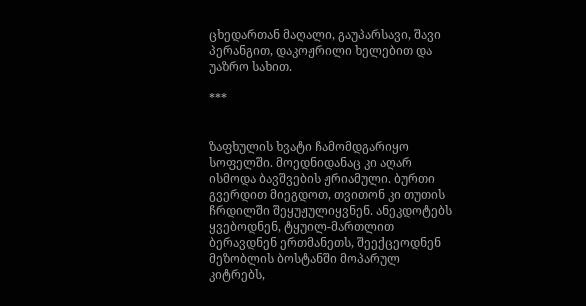ცხედართან მაღალი, გაუპარსავი, შავი პერანგით, დაკოჟრილი ხელებით და უაზრო სახით.

***


ზაფხულის ხვატი ჩამომდგარიყო სოფელში. მოედნიდანაც კი აღარ ისმოდა ბავშვების ჟრიამული. ბურთი გვერდით მიეგდოთ, თვითონ კი თუთის ჩრდილში შეყუჟულიყვნენ. ანეკდოტებს ყვებოდნენ, ტყუილ-მართლით ბერავდნენ ერთმანეთს, შეექცეოდნენ მეზობლის ბოსტანში მოპარულ კიტრებს,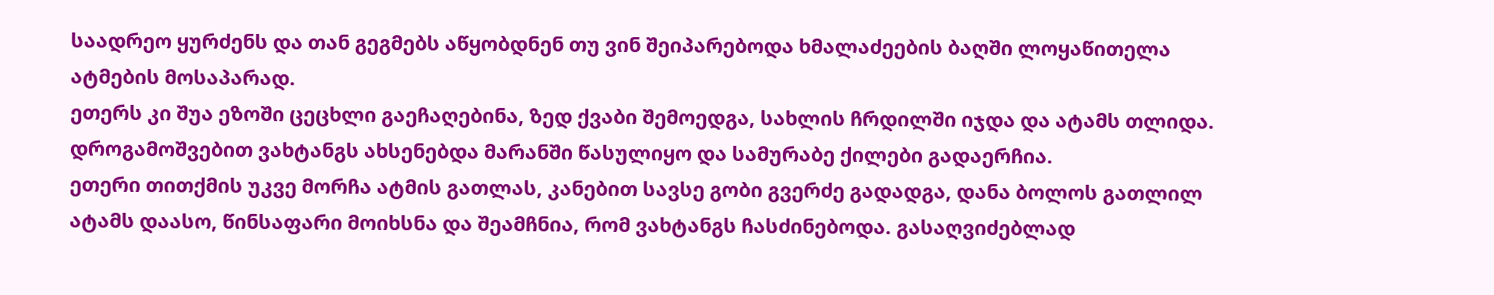საადრეო ყურძენს და თან გეგმებს აწყობდნენ თუ ვინ შეიპარებოდა ხმალაძეების ბაღში ლოყაწითელა ატმების მოსაპარად.
ეთერს კი შუა ეზოში ცეცხლი გაეჩაღებინა, ზედ ქვაბი შემოედგა, სახლის ჩრდილში იჯდა და ატამს თლიდა. დროგამოშვებით ვახტანგს ახსენებდა მარანში წასულიყო და სამურაბე ქილები გადაერჩია.
ეთერი თითქმის უკვე მორჩა ატმის გათლას, კანებით სავსე გობი გვერძე გადადგა, დანა ბოლოს გათლილ ატამს დაასო, წინსაფარი მოიხსნა და შეამჩნია, რომ ვახტანგს ჩასძინებოდა. გასაღვიძებლად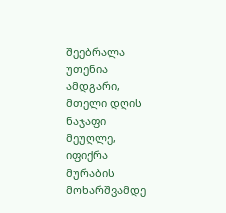შეებრალა უთენია ამდგარი, მთელი დღის ნაჯაფი მეუღლე, იფიქრა მურაბის მოხარშვამდე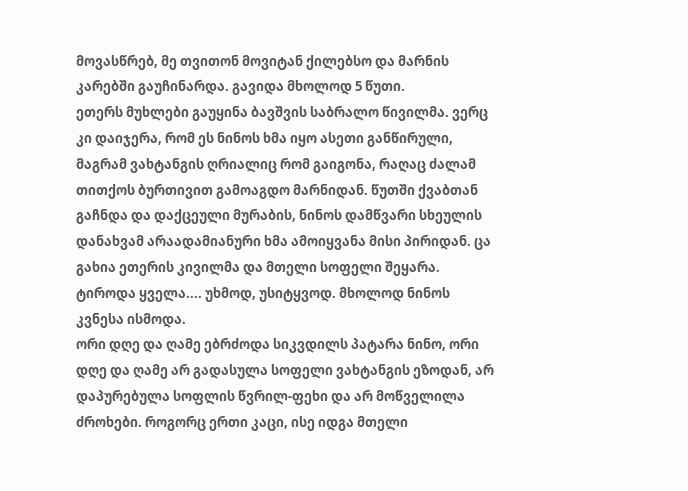მოვასწრებ, მე თვითონ მოვიტან ქილებსო და მარნის კარებში გაუჩინარდა. გავიდა მხოლოდ 5 წუთი.
ეთერს მუხლები გაუყინა ბავშვის საბრალო წივილმა. ვერც კი დაიჯერა, რომ ეს ნინოს ხმა იყო ასეთი განწირული, მაგრამ ვახტანგის ღრიალიც რომ გაიგონა, რაღაც ძალამ თითქოს ბურთივით გამოაგდო მარნიდან. წუთში ქვაბთან გაჩნდა და დაქცეული მურაბის, ნინოს დამწვარი სხეულის დანახვამ არაადამიანური ხმა ამოიყვანა მისი პირიდან. ცა გახია ეთერის კივილმა და მთელი სოფელი შეყარა. ტიროდა ყველა.... უხმოდ, უსიტყვოდ. მხოლოდ ნინოს კვნესა ისმოდა.
ორი დღე და ღამე ებრძოდა სიკვდილს პატარა ნინო, ორი დღე და ღამე არ გადასულა სოფელი ვახტანგის ეზოდან, არ დაპურებულა სოფლის წვრილ-ფეხი და არ მოწველილა ძროხები. როგორც ერთი კაცი, ისე იდგა მთელი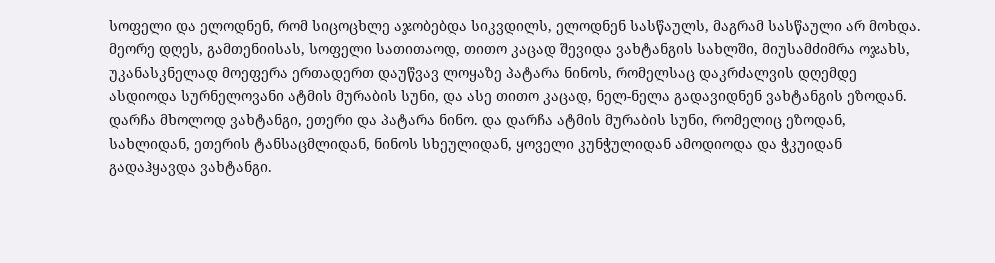სოფელი და ელოდნენ, რომ სიცოცხლე აჯობებდა სიკვდილს, ელოდნენ სასწაულს, მაგრამ სასწაული არ მოხდა.
მეორე დღეს, გამთენიისას, სოფელი სათითაოდ, თითო კაცად შევიდა ვახტანგის სახლში, მიუსამძიმრა ოჯახს, უკანასკნელად მოეფერა ერთადერთ დაუწვავ ლოყაზე პატარა ნინოს, რომელსაც დაკრძალვის დღემდე ასდიოდა სურნელოვანი ატმის მურაბის სუნი, და ასე თითო კაცად, ნელ-ნელა გადავიდნენ ვახტანგის ეზოდან.
დარჩა მხოლოდ ვახტანგი, ეთერი და პატარა ნინო. და დარჩა ატმის მურაბის სუნი, რომელიც ეზოდან, სახლიდან, ეთერის ტანსაცმლიდან, ნინოს სხეულიდან, ყოველი კუნჭულიდან ამოდიოდა და ჭკუიდან გადაჰყავდა ვახტანგი.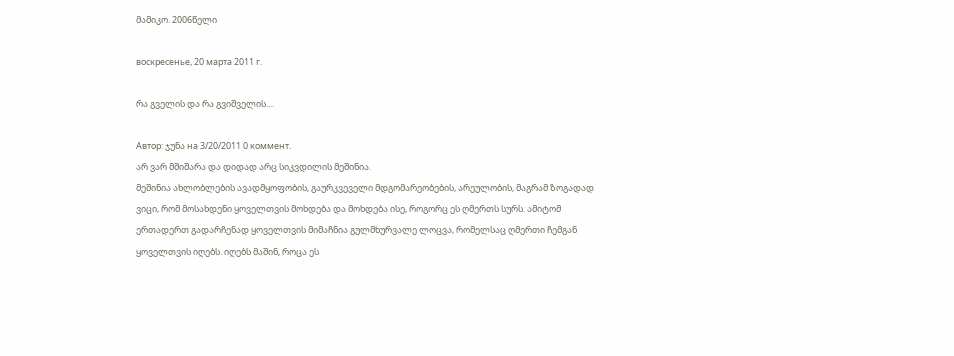მამიკო. 2006წელი

воскресенье, 20 марта 2011 г.

რა გველის და რა გვიშველის....

Автор: ჯუნა на 3/20/2011 0 коммент.
არ ვარ მშიშარა და დიდად არც სიკვდილის მეშინია.
მეშინია ახლობლების ავადმყოფობის, გაურკვეველი მდგომარეობების, არეულობის, მაგრამ ზოგადად ვიცი, რომ მოსახდენი ყოველთვის მოხდება და მოხდება ისე, როგორც ეს ღმერთს სურს. ამიტომ ერთადერთ გადარჩენად ყოველთვის მიმაჩნია გულმხურვალე ლოცვა, რომელსაც ღმერთი ჩემგან ყოველთვის იღებს. იღებს მაშინ, როცა ეს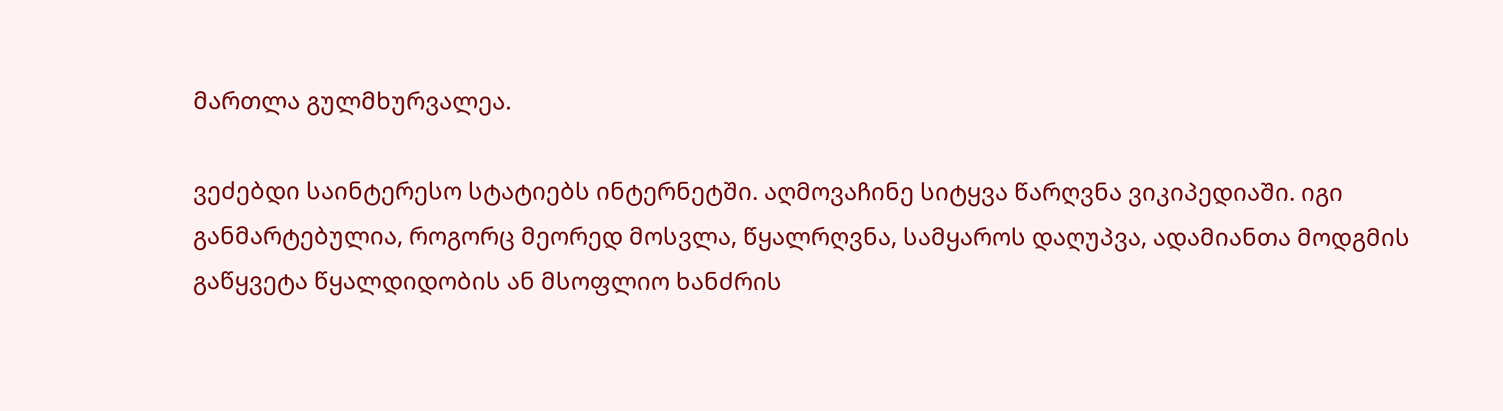მართლა გულმხურვალეა.

ვეძებდი საინტერესო სტატიებს ინტერნეტში. აღმოვაჩინე სიტყვა წარღვნა ვიკიპედიაში. იგი განმარტებულია, როგორც მეორედ მოსვლა, წყალრღვნა, სამყაროს დაღუპვა, ადამიანთა მოდგმის გაწყვეტა წყალდიდობის ან მსოფლიო ხანძრის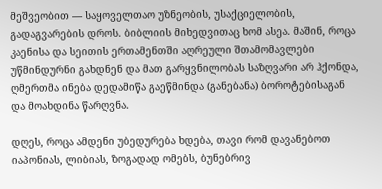მეშვეობით — საყოველთაო უზნეობის, უსაქციელობის, გადაგვარების დროს. ბიბლიის მიხედვითაც ხომ ასეა. მაშინ, როცა კაენისა და სეითის ერთამენთში აღრეული შთამომავლები უწმინდურნი გახდნენ და მათ გარყვნილობას საზღვარი არ ჰქონდა, ღმერთმა ინება დედამიწა გაეწმინდა (განებანა) ბოროტებისაგან და მოახდინა წარღვნა.

დღეს, როცა ამდენი უბედურება ხდება, თავი რომ დავანებოთ იაპონიას, ლიბიას, ზოგადად ომებს, ბუნებრივ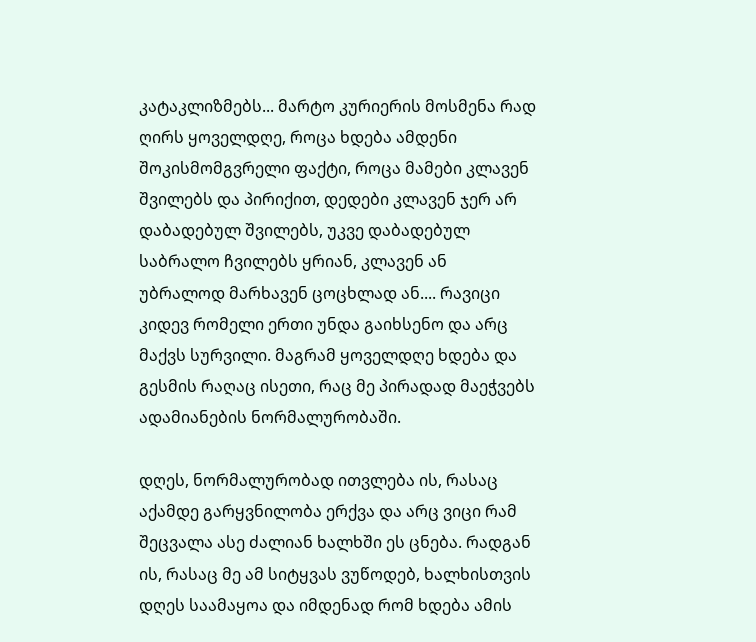კატაკლიზმებს... მარტო კურიერის მოსმენა რად ღირს ყოველდღე, როცა ხდება ამდენი შოკისმომგვრელი ფაქტი, როცა მამები კლავენ შვილებს და პირიქით, დედები კლავენ ჯერ არ დაბადებულ შვილებს, უკვე დაბადებულ საბრალო ჩვილებს ყრიან, კლავენ ან უბრალოდ მარხავენ ცოცხლად ან.... რავიცი კიდევ რომელი ერთი უნდა გაიხსენო და არც მაქვს სურვილი. მაგრამ ყოველდღე ხდება და გესმის რაღაც ისეთი, რაც მე პირადად მაეჭვებს ადამიანების ნორმალურობაში.

დღეს, ნორმალურობად ითვლება ის, რასაც აქამდე გარყვნილობა ერქვა და არც ვიცი რამ შეცვალა ასე ძალიან ხალხში ეს ცნება. რადგან ის, რასაც მე ამ სიტყვას ვუწოდებ, ხალხისთვის დღეს საამაყოა და იმდენად რომ ხდება ამის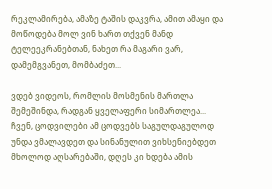რეკლამირება, ამაზე ტაშის დაკვრა, ამით ამაყი და მოწოდება მოლ ვინ ხართ თქვენ მანდ ტელეეკრანებთან, ნახეთ რა მაგარი ვარ, დამემგვანეთ, მომბაძეთ...

ვდებ ვიდეოს, რომლის მოსმენის მართლა შემეშინდა, რადგან ყველაფერი სიმართლეა... ჩვენ, ცოდვილები ამ ცოდვებს საგულდაგულოდ უნდა ვმალავდეთ და სინანულით ვიხსენიებდეთ მხოლოდ აღსარებაში, დღეს კი ხდება ამის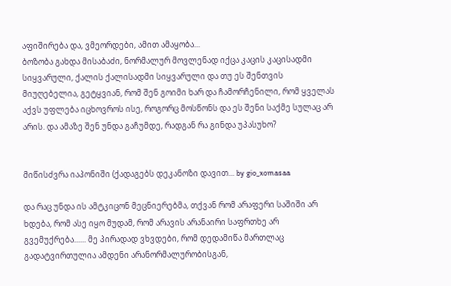აფიშირება და, ვმეორდები, ამით ამაყობა...
ბოზობა გახდა მისაბაძი, ნორმალურ მოვლენად იქცა კაცის კაცისადმი სიყვარული, ქალის ქალისადმი სიყვარული და თუ ეს შენთვის მიუღებელია, გეტყვიან, რომ შენ გოიმი ხარ და ჩამორჩენილი, რომ ყველას აქვს უფლება იცხოვროს ისე, როგორც მოსწონს და ეს შენი საქმე სულაც არ არის. და ამაზე შენ უნდა გაჩუმდე, რადგან რა გინდა უპასუხო?


მიწისძვრა იაპონიში (ქადაგებს დეკანოზი დავით... by gio_xomasaa

და რაც უნდა ის ამტკიცონ მეცნიერებმა, თქვან რომ არაფერი საშიში არ ხდება, რომ ასე იყო მუდამ, რომ არავის არანაირი საფრთხე არ გვემუქრება...... მე პირადად ვხვდები, რომ დედამიწა მართლაც გადატვირთულია ამდენი არანორმალურობისგან,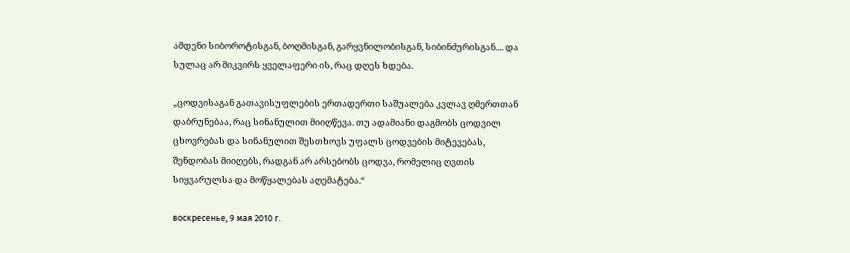ამდენი სიბოროტისგან, ბოღმისგან, გარყვნილობისგან, სიბინძურისგან.... და სულაც არ მიკვირს ყველაფერი ის, რაც დღეს ხდება.

„ცოდვისაგან გათავისუფლების ერთადერთი საშუალება კვლავ ღმერთთან დაბრუნებაა, რაც სინანულით მიიღწევა. თუ ადამიანი დაგმობს ცოდვილ ცხოვრებას და სინანულით შესთხოვს უფალს ცოდვების მიტევებას, შენდობას მიიღებს, რადგან არ არსებობს ცოდვა, რომელიც ღვთის სიყვარულსა და მოწყალებას აღემატება.“

воскресенье, 9 мая 2010 г.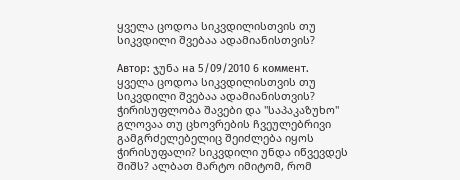ყველა ცოდოა სიკვდილისთვის თუ სიკვდილი შვებაა ადამიანისთვის?

Автор: ჯუნა на 5/09/2010 6 коммент.
ყველა ცოდოა სიკვდილისთვის თუ სიკვდილი შვებაა ადამიანისთვის? ჭირისუფლობა შავები და "საპაკაზუხო" გლოვაა თუ ცხოვრების ჩვეულებრივი გამგრძელებელიც შეიძლება იყოს ჭირისუფალი? სიკვდილი უნდა იწვევდეს შიშს? ალბათ მარტო იმიტომ, რომ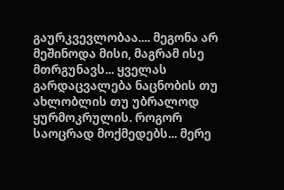გაურკვევლობაა.... მეგონა არ მეშინოდა მისი, მაგრამ ისე მთრგუნავს... ყველას გარდაცვალება ნაცნობის თუ ახლობლის თუ უბრალოდ ყურმოკრულის. როგორ საოცრად მოქმედებს... მერე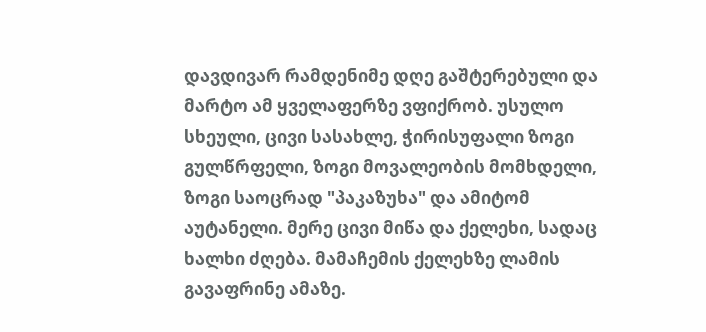დავდივარ რამდენიმე დღე გაშტერებული და მარტო ამ ყველაფერზე ვფიქრობ. უსულო სხეული, ცივი სასახლე, ჭირისუფალი ზოგი გულწრფელი, ზოგი მოვალეობის მომხდელი, ზოგი საოცრად "პაკაზუხა" და ამიტომ აუტანელი. მერე ცივი მიწა და ქელეხი, სადაც ხალხი ძღება. მამაჩემის ქელეხზე ლამის გავაფრინე ამაზე.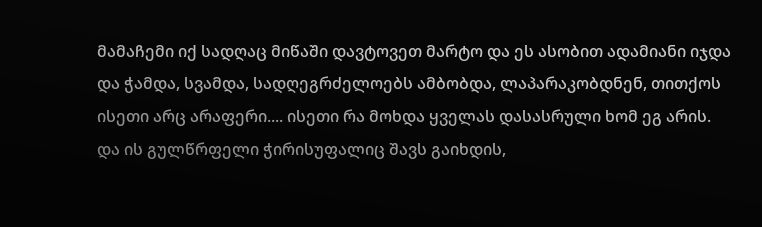მამაჩემი იქ სადღაც მიწაში დავტოვეთ მარტო და ეს ასობით ადამიანი იჯდა და ჭამდა, სვამდა, სადღეგრძელოებს ამბობდა, ლაპარაკობდნენ, თითქოს ისეთი არც არაფერი.... ისეთი რა მოხდა ყველას დასასრული ხომ ეგ არის.
და ის გულწრფელი ჭირისუფალიც შავს გაიხდის,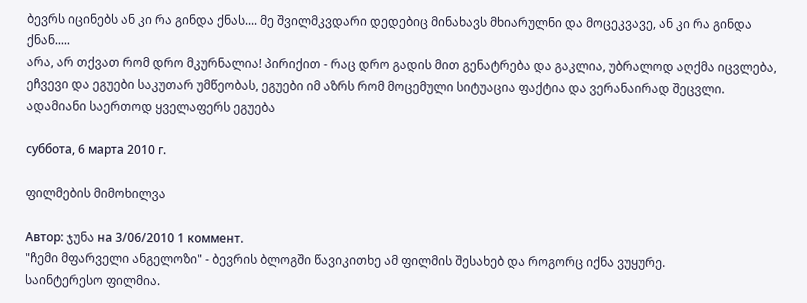ბევრს იცინებს ან კი რა გინდა ქნას.... მე შვილმკვდარი დედებიც მინახავს მხიარულნი და მოცეკვავე, ან კი რა გინდა ქნან.....
არა, არ თქვათ რომ დრო მკურნალია! პირიქით - რაც დრო გადის მით გენატრება და გაკლია, უბრალოდ აღქმა იცვლება, ეჩვევი და ეგუები საკუთარ უმწეობას, ეგუები იმ აზრს რომ მოცემული სიტუაცია ფაქტია და ვერანაირად შეცვლი.
ადამიანი საერთოდ ყველაფერს ეგუება

суббота, 6 марта 2010 г.

ფილმების მიმოხილვა

Автор: ჯუნა на 3/06/2010 1 коммент.
"ჩემი მფარველი ანგელოზი" - ბევრის ბლოგში წავიკითხე ამ ფილმის შესახებ და როგორც იქნა ვუყურე.
საინტერესო ფილმია.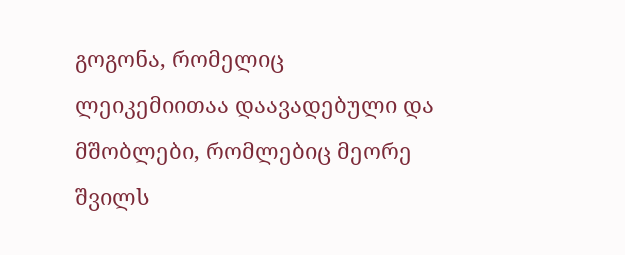გოგონა, რომელიც ლეიკემიითაა დაავადებული და მშობლები, რომლებიც მეორე შვილს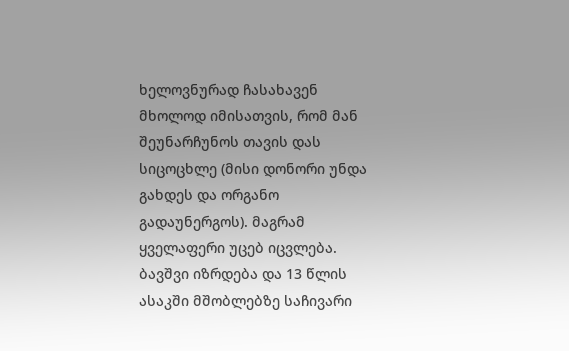ხელოვნურად ჩასახავენ მხოლოდ იმისათვის, რომ მან შეუნარჩუნოს თავის დას სიცოცხლე (მისი დონორი უნდა გახდეს და ორგანო გადაუნერგოს). მაგრამ ყველაფერი უცებ იცვლება.
ბავშვი იზრდება და 13 წლის ასაკში მშობლებზე საჩივარი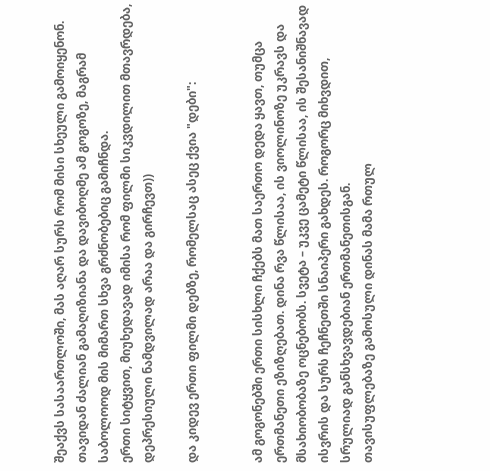შეაქვს სასაართლოში, მას აღარ სურს რომ მისი სხეული გამოიყენონ. თავიდან ძალიან გამაღიზიანა და დავიბოღმე ამ გოგოზე, მაგრამ საბოლოოდ მის მიმართ სხვა გრძნობებიც გამიჩნდა.
ერთი სიტყვით, მიუხედავად იმისა რომ ფილმი სიკვდილით მთავრდება, დეპრესიული ნამდვილად არაა და გირჩევთ))

და კიდევ ერთი ფილმი დებზე, რომელსაც ასეც ქვია "დები":


ამ გოგონებში ერთი სისხლი ჩქებს მათ საერთო დედა ყავთ, თუმცა ერთმანეთი ეზიზღებათ. დინა რვა წლისაა, ის ვიოლინოზე უკრავს და მსახიობობაზე ოცნებობს. სვეტა – უკვე ცამეტი წლისაა, ის შესანიშნავად ისვრის და სურს ჩეჩნეთში სნაიპერი გახდეს. როგორც მიხვდით, სრულიად განსხვავდებიან ერთმანეთისგან.
თავისუფლებაზე გამოსული დინას მამა რთულ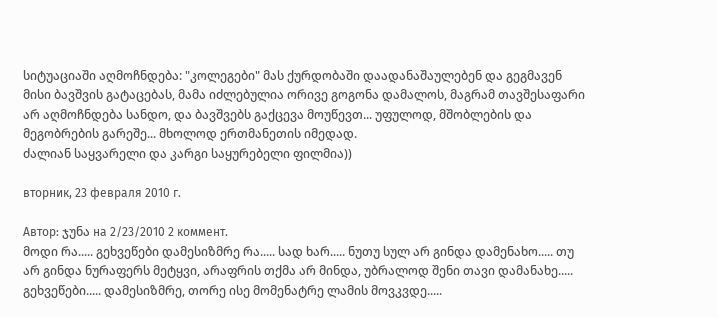სიტუაციაში აღმოჩნდება: "კოლეგები" მას ქურდობაში დაადანაშაულებენ და გეგმავენ მისი ბავშვის გატაცებას, მამა იძლებულია ორივე გოგონა დამალოს, მაგრამ თავშესაფარი არ აღმოჩნდება სანდო, და ბავშვებს გაქცევა მოუწევთ... უფულოდ, მშობლების და მეგობრების გარეშე... მხოლოდ ერთმანეთის იმედად.
ძალიან საყვარელი და კარგი საყურებელი ფილმია))

вторник, 23 февраля 2010 г.

Автор: ჯუნა на 2/23/2010 2 коммент.
მოდი რა..... გეხვეწები დამესიზმრე რა..... სად ხარ..... ნუთუ სულ არ გინდა დამენახო..... თუ არ გინდა ნურაფერს მეტყვი, არაფრის თქმა არ მინდა, უბრალოდ შენი თავი დამანახე..... გეხვეწები..... დამესიზმრე, თორე ისე მომენატრე ლამის მოვკვდე.....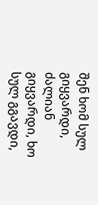შენ ხომ სულ გიყვარდი, ძალიან გიყვარდი, ხო სულ გგავდი,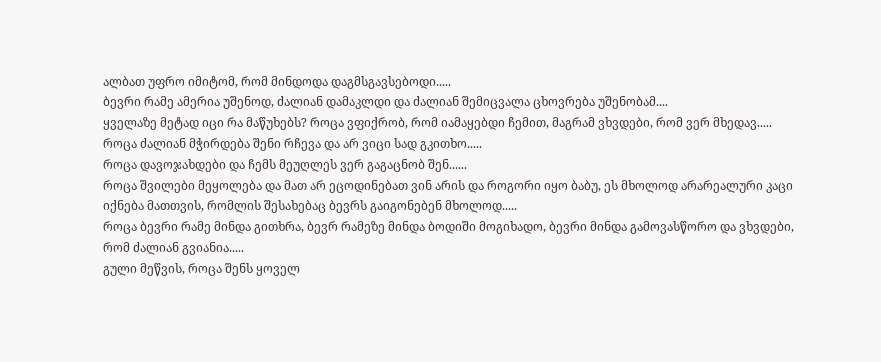ალბათ უფრო იმიტომ, რომ მინდოდა დაგმსგავსებოდი.....
ბევრი რამე ამერია უშენოდ, ძალიან დამაკლდი და ძალიან შემიცვალა ცხოვრება უშენობამ....
ყველაზე მეტად იცი რა მაწუხებს? როცა ვფიქრობ, რომ იამაყებდი ჩემით, მაგრამ ვხვდები, რომ ვერ მხედავ.....
როცა ძალიან მჭირდება შენი რჩევა და არ ვიცი სად გკითხო.....
როცა დავოჯახდები და ჩემს მეუღლეს ვერ გაგაცნობ შენ......
როცა შვილები მეყოლება და მათ არ ეცოდინებათ ვინ არის და როგორი იყო ბაბუ, ეს მხოლოდ არარეალური კაცი იქნება მათთვის, რომლის შესახებაც ბევრს გაიგონებენ მხოლოდ.....
როცა ბევრი რამე მინდა გითხრა, ბევრ რამეზე მინდა ბოდიში მოგიხადო, ბევრი მინდა გამოვასწორო და ვხვდები, რომ ძალიან გვიანია.....
გული მეწვის, როცა შენს ყოველ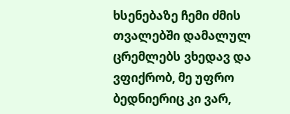ხსენებაზე ჩემი ძმის თვალებში დამალულ ცრემლებს ვხედავ და ვფიქრობ, მე უფრო ბედნიერიც კი ვარ,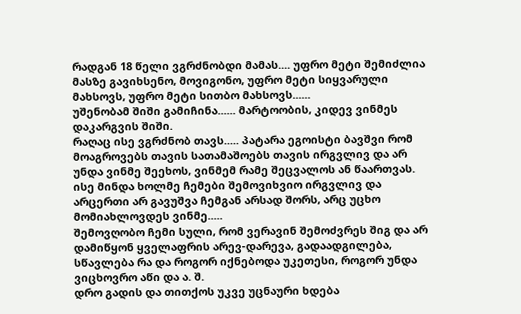რადგან 18 წელი ვგრძნობდი მამას.... უფრო მეტი შემიძლია მასზე გავიხსენო, მოვიგონო, უფრო მეტი სიყვარული მახსოვს, უფრო მეტი სითბო მახსოვს......
უშენობამ შიში გამიჩინა...... მარტოობის, კიდევ ვინმეს დაკარგვის შიში.
რაღაც ისე ვგრძნობ თავს..... პატარა ეგოისტი ბავშვი რომ მოაგროვებს თავის სათამაშოებს თავის ირგვლივ და არ უნდა ვინმე შეეხოს, ვინმემ რამე შეცვალოს ან წაართვას. ისე მინდა ხოლმე ჩემები შემოვიხვიო ირგვლივ და არცერთი არ გავუშვა ჩემგან არსად შორს, არც უცხო მომიახლოვდეს ვინმე.....
შემოვღობო ჩემი სული, რომ ვერავინ შემოძვრეს შიგ და არ დამიწყონ ყველაფრის არევ-დარევა, გადაადგილება, სწავლება რა და როგორ იქნებოდა უკეთესი, როგორ უნდა ვიცხოვრო აწი და ა. შ.
დრო გადის და თითქოს უკვე უცნაური ხდება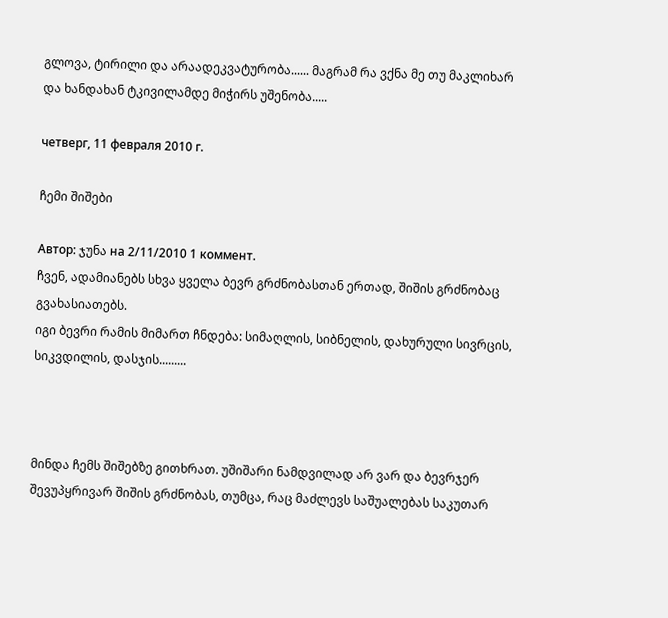გლოვა, ტირილი და არაადეკვატურობა...... მაგრამ რა ვქნა მე თუ მაკლიხარ და ხანდახან ტკივილამდე მიჭირს უშენობა.....

четверг, 11 февраля 2010 г.

ჩემი შიშები

Автор: ჯუნა на 2/11/2010 1 коммент.
ჩვენ, ადამიანებს სხვა ყველა ბევრ გრძნობასთან ერთად, შიშის გრძნობაც გვახასიათებს.
იგი ბევრი რამის მიმართ ჩნდება: სიმაღლის, სიბნელის, დახურული სივრცის, სიკვდილის, დასჯის.........



მინდა ჩემს შიშებზე გითხრათ. უშიშარი ნამდვილად არ ვარ და ბევრჯერ შევუპყრივარ შიშის გრძნობას, თუმცა, რაც მაძლევს საშუალებას საკუთარ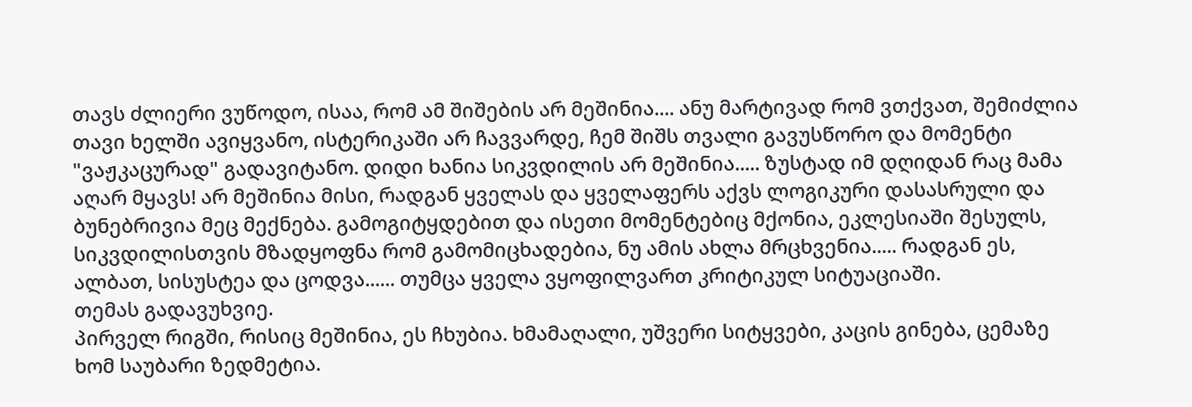თავს ძლიერი ვუწოდო, ისაა, რომ ამ შიშების არ მეშინია.... ანუ მარტივად რომ ვთქვათ, შემიძლია თავი ხელში ავიყვანო, ისტერიკაში არ ჩავვარდე, ჩემ შიშს თვალი გავუსწორო და მომენტი "ვაჟკაცურად" გადავიტანო. დიდი ხანია სიკვდილის არ მეშინია..... ზუსტად იმ დღიდან რაც მამა აღარ მყავს! არ მეშინია მისი, რადგან ყველას და ყველაფერს აქვს ლოგიკური დასასრული და ბუნებრივია მეც მექნება. გამოგიტყდებით და ისეთი მომენტებიც მქონია, ეკლესიაში შესულს, სიკვდილისთვის მზადყოფნა რომ გამომიცხადებია, ნუ ამის ახლა მრცხვენია..... რადგან ეს, ალბათ, სისუსტეა და ცოდვა...... თუმცა ყველა ვყოფილვართ კრიტიკულ სიტუაციაში.
თემას გადავუხვიე.
პირველ რიგში, რისიც მეშინია, ეს ჩხუბია. ხმამაღალი, უშვერი სიტყვები, კაცის გინება, ცემაზე ხომ საუბარი ზედმეტია.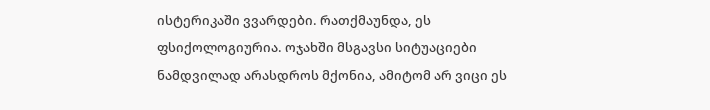ისტერიკაში ვვარდები. რათქმაუნდა, ეს ფსიქოლოგიურია. ოჯახში მსგავსი სიტუაციები ნამდვილად არასდროს მქონია, ამიტომ არ ვიცი ეს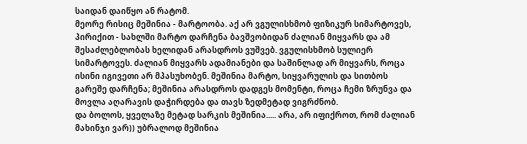საიდან დაიწყო ან რატომ.
მეორე რისიც მეშინია - მარტოობა. აქ არ ვგულისხმობ ფიზიკურ სიმარტოვეს, პირიქით - სახლში მარტო დარჩენა ბავშვობიდან ძალიან მიყვარს და ამ შესაძლებლობას ხელიდან არასდროს ვუშვებ. ვგულისხმობ სულიერ სიმარტოვეს. ძალიან მიყვარს ადამიანები და საშინლად არ მიყვარს, როცა ისინი იგივეთი არ მპასუხობენ. მეშინია მარტო, სიყვარულის და სითბოს გარეშე დარჩენა; მეშინია არასდროს დადგეს მომენტი, როცა ჩემი ზრუნვა და მოვლა აღარავის დაჭირდება და თავს ზედმეტად ვიგრძნობ.
და ბოლოს, ყველაზე მეტად სარკის მეშინია..... არა, არ იფიქროთ, რომ ძალიან მახინჯი ვარ)) უბრალოდ მეშინია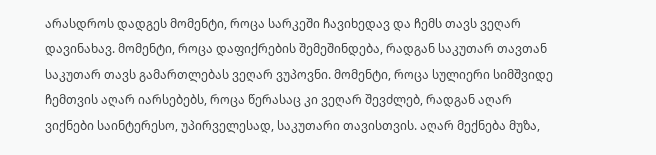არასდროს დადგეს მომენტი, როცა სარკეში ჩავიხედავ და ჩემს თავს ვეღარ დავინახავ. მომენტი, როცა დაფიქრების შემეშინდება, რადგან საკუთარ თავთან საკუთარ თავს გამართლებას ვეღარ ვუპოვნი. მომენტი, როცა სულიერი სიმშვიდე ჩემთვის აღარ იარსებებს, როცა წერასაც კი ვეღარ შევძლებ, რადგან აღარ ვიქნები საინტერესო, უპირველესად, საკუთარი თავისთვის. აღარ მექნება მუზა,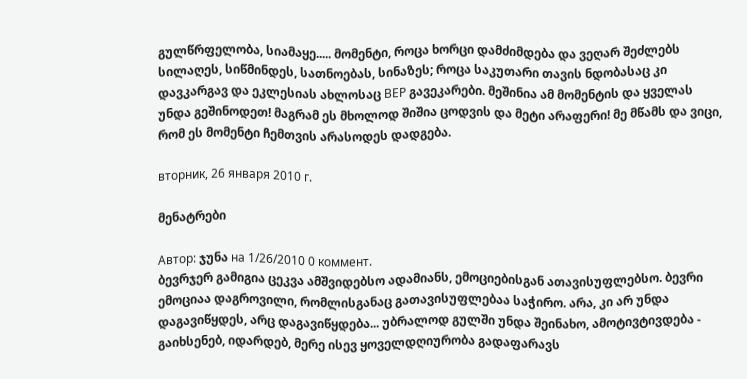გულწრფელობა, სიამაყე..... მომენტი, როცა ხორცი დამძიმდება და ვეღარ შეძლებს სილაღეს, სიწმინდეს, სათნოებას, სინაზეს; როცა საკუთარი თავის ნდობასაც კი დავკარგავ და ეკლესიას ახლოსაც ВЕР გავეკარები. მეშინია ამ მომენტის და ყველას უნდა გეშინოდეთ! მაგრამ ეს მხოლოდ შიშია ცოდვის და მეტი არაფერი! მე მწამს და ვიცი, რომ ეს მომენტი ჩემთვის არასოდეს დადგება.

вторник, 26 января 2010 г.

მენატრები

Автор: ჯუნა на 1/26/2010 0 коммент.
ბევრჯერ გამიგია ცეკვა ამშვიდებსო ადამიანს, ემოციებისგან ათავისუფლებსო. ბევრი ემოციაა დაგროვილი, რომლისგანაც გათავისუფლებაა საჭირო. არა, კი არ უნდა დაგავიწყდეს, არც დაგავიწყდება... უბრალოდ გულში უნდა შეინახო, ამოტივტივდება - გაიხსენებ, იდარდებ, მერე ისევ ყოველდღიურობა გადაფარავს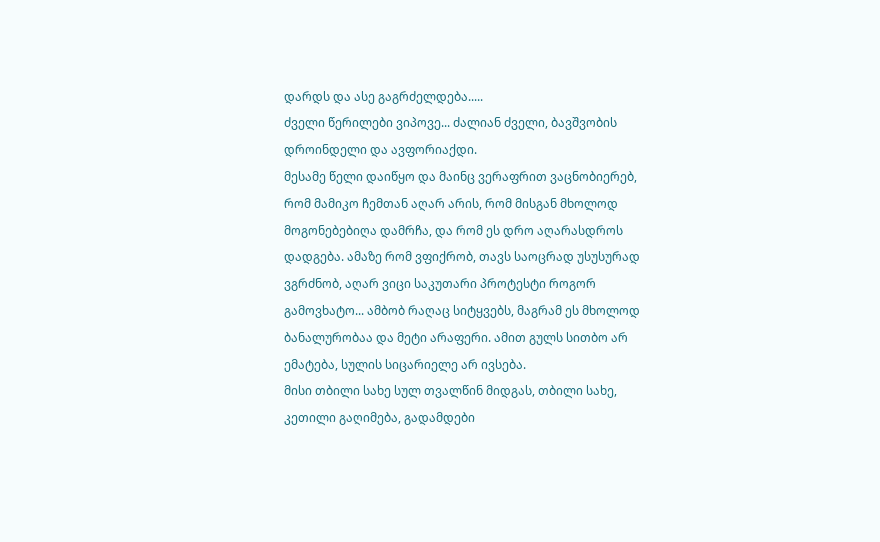დარდს და ასე გაგრძელდება.....
ძველი წერილები ვიპოვე... ძალიან ძველი, ბავშვობის დროინდელი და ავფორიაქდი.
მესამე წელი დაიწყო და მაინც ვერაფრით ვაცნობიერებ, რომ მამიკო ჩემთან აღარ არის, რომ მისგან მხოლოდ მოგონებებიღა დამრჩა, და რომ ეს დრო აღარასდროს დადგება. ამაზე რომ ვფიქრობ, თავს საოცრად უსუსურად ვგრძნობ, აღარ ვიცი საკუთარი პროტესტი როგორ გამოვხატო... ამბობ რაღაც სიტყვებს, მაგრამ ეს მხოლოდ ბანალურობაა და მეტი არაფერი. ამით გულს სითბო არ ემატება, სულის სიცარიელე არ ივსება.
მისი თბილი სახე სულ თვალწინ მიდგას, თბილი სახე, კეთილი გაღიმება, გადამდები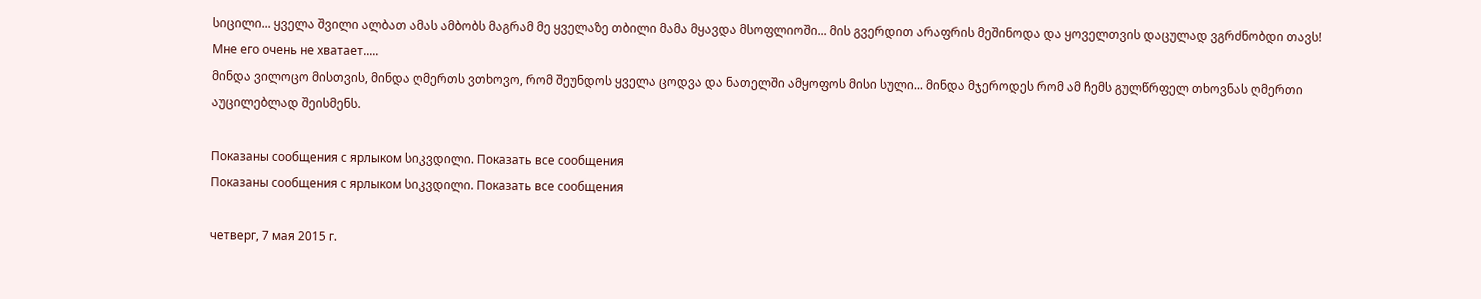სიცილი... ყველა შვილი ალბათ ამას ამბობს მაგრამ მე ყველაზე თბილი მამა მყავდა მსოფლიოში... მის გვერდით არაფრის მეშინოდა და ყოველთვის დაცულად ვგრძნობდი თავს! Мне его очень не хватает.....
მინდა ვილოცო მისთვის, მინდა ღმერთს ვთხოვო, რომ შეუნდოს ყველა ცოდვა და ნათელში ამყოფოს მისი სული... მინდა მჯეროდეს რომ ამ ჩემს გულწრფელ თხოვნას ღმერთი აუცილებლად შეისმენს.

Показаны сообщения с ярлыком სიკვდილი. Показать все сообщения
Показаны сообщения с ярлыком სიკვდილი. Показать все сообщения

четверг, 7 мая 2015 г.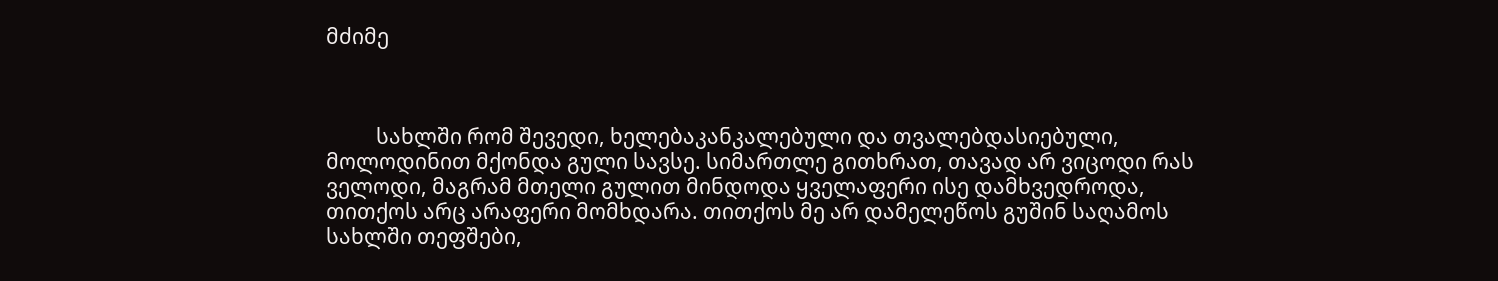მძიმე



          სახლში რომ შევედი, ხელებაკანკალებული და თვალებდასიებული, მოლოდინით მქონდა გული სავსე. სიმართლე გითხრათ, თავად არ ვიცოდი რას ველოდი, მაგრამ მთელი გულით მინდოდა ყველაფერი ისე დამხვედროდა, თითქოს არც არაფერი მომხდარა. თითქოს მე არ დამელეწოს გუშინ საღამოს სახლში თეფშები,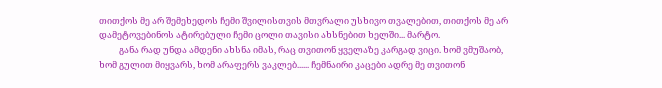თითქოს მე არ შემეხედოს ჩემი შვილისთვის მთვრალი უსხივო თვალებით, თითქოს მე არ დამეტოვებინოს ატირებული ჩემი ცოლი თავისი ახსნებით ხელში... მარტო.
          განა რად უნდა ამდენი ახსნა იმას, რაც თვითონ ყველაზე კარგად ვიცი. ხომ ვმუშაობ, ხომ გულით მიყვარს, ხომ არაფერს ვაკლებ...... ჩემნაირი კაცები ადრე მე თვითონ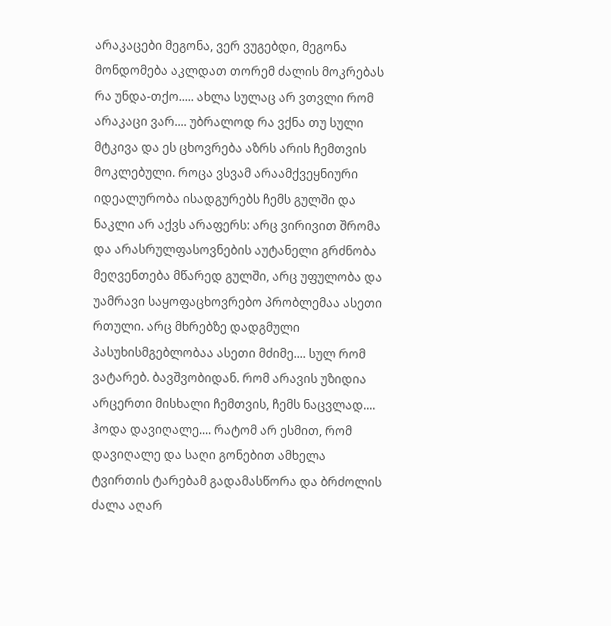არაკაცები მეგონა, ვერ ვუგებდი, მეგონა მონდომება აკლდათ თორემ ძალის მოკრებას რა უნდა-თქო..... ახლა სულაც არ ვთვლი რომ არაკაცი ვარ.... უბრალოდ რა ვქნა თუ სული მტკივა და ეს ცხოვრება აზრს არის ჩემთვის მოკლებული. როცა ვსვამ არაამქვეყნიური იდეალურობა ისადგურებს ჩემს გულში და ნაკლი არ აქვს არაფერს: არც ვირივით შრომა და არასრულფასოვნების აუტანელი გრძნობა მეღვენთება მწარედ გულში, არც უფულობა და უამრავი საყოფაცხოვრებო პრობლემაა ასეთი რთული. არც მხრებზე დადგმული პასუხისმგებლობაა ასეთი მძიმე.... სულ რომ ვატარებ. ბავშვობიდან. რომ არავის უზიდია არცერთი მისხალი ჩემთვის, ჩემს ნაცვლად.... ჰოდა დავიღალე.... რატომ არ ესმით, რომ დავიღალე და საღი გონებით ამხელა ტვირთის ტარებამ გადამასწორა და ბრძოლის ძალა აღარ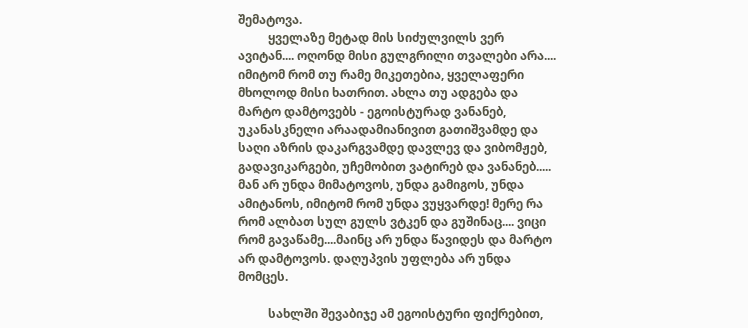შემატოვა.
          ყველაზე მეტად მის სიძულვილს ვერ ავიტან.... ოღონდ მისი გულგრილი თვალები არა.... იმიტომ რომ თუ რამე მიკეთებია, ყველაფერი მხოლოდ მისი ხათრით. ახლა თუ ადგება და მარტო დამტოვებს - ეგოისტურად ვანანებ, უკანასკნელი არაადამიანივით გათიშვამდე და საღი აზრის დაკარგვამდე დავლევ და ვიბომჟებ, გადავიკარგები, უჩემობით ვატირებ და ვანანებ..... მან არ უნდა მიმატოვოს, უნდა გამიგოს, უნდა ამიტანოს, იმიტომ რომ უნდა ვუყვარდე! მერე რა რომ ალბათ სულ გულს ვტკენ და გუშინაც.... ვიცი რომ გავაწამე....მაინც არ უნდა წავიდეს და მარტო არ დამტოვოს. დაღუპვის უფლება არ უნდა მომცეს.

          სახლში შევაბიჯე ამ ეგოისტური ფიქრებით,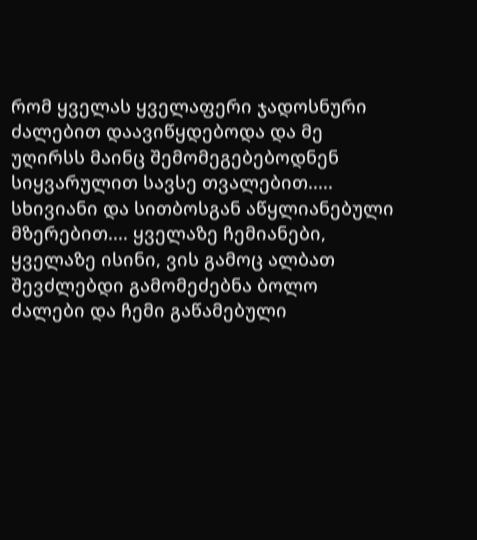რომ ყველას ყველაფერი ჯადოსნური ძალებით დაავიწყდებოდა და მე უღირსს მაინც შემომეგებებოდნენ სიყვარულით სავსე თვალებით..... სხივიანი და სითბოსგან აწყლიანებული მზერებით.... ყველაზე ჩემიანები, ყველაზე ისინი, ვის გამოც ალბათ შევძლებდი გამომეძებნა ბოლო ძალები და ჩემი გაწამებული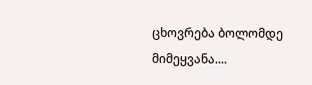ცხოვრება ბოლომდე მიმეყვანა....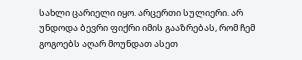სახლი ცარიელი იყო. არცერთი სულიერი. არ უნდოდა ბევრი ფიქრი იმის გააზრებას, რომ ჩემ გოგოებს აღარ მოუნდათ ასეთ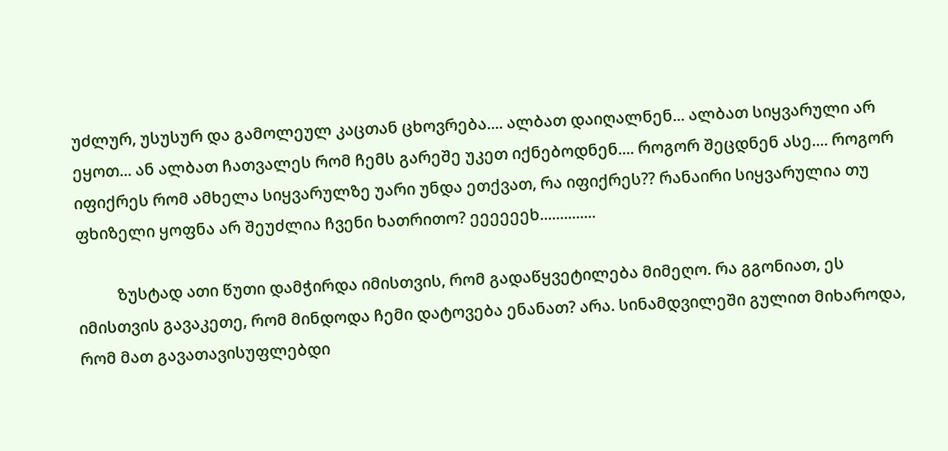უძლურ, უსუსურ და გამოლეულ კაცთან ცხოვრება.... ალბათ დაიღალნენ... ალბათ სიყვარული არ ეყოთ... ან ალბათ ჩათვალეს რომ ჩემს გარეშე უკეთ იქნებოდნენ.... როგორ შეცდნენ ასე.... როგორ იფიქრეს რომ ამხელა სიყვარულზე უარი უნდა ეთქვათ, რა იფიქრეს?? რანაირი სიყვარულია თუ ფხიზელი ყოფნა არ შეუძლია ჩვენი ხათრითო? ეეეეეეხ..............

          ზუსტად ათი წუთი დამჭირდა იმისთვის, რომ გადაწყვეტილება მიმეღო. რა გგონიათ, ეს იმისთვის გავაკეთე, რომ მინდოდა ჩემი დატოვება ენანათ? არა. სინამდვილეში გულით მიხაროდა, რომ მათ გავათავისუფლებდი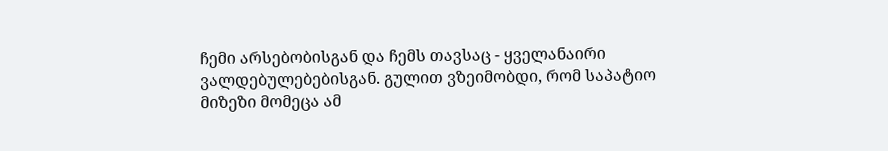ჩემი არსებობისგან და ჩემს თავსაც - ყველანაირი ვალდებულებებისგან. გულით ვზეიმობდი, რომ საპატიო მიზეზი მომეცა ამ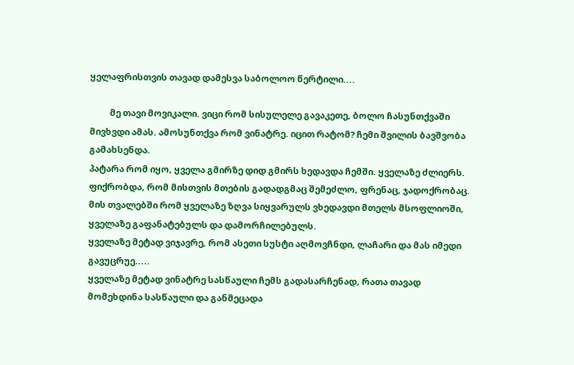ყელაფრისთვის თავად დამესვა საბოლოო წერტილი....

          მე თავი მოვიკალი. ვიცი რომ სისულელე გავაკეთე, ბოლო ჩასუნთქვაში მივხვდი ამას. ამოსუნთქვა რომ ვინატრე. იცით რატომ? ჩემი შვილის ბავშვობა გამახსენდა.
პატარა რომ იყო, ყველა გმირზე დიდ გმირს ხედავდა ჩემში. ყველაზე ძლიერს.
ფიქრობდა, რომ მისთვის მთების გადადგმაც შემეძლო, ფრენაც, ჯადოქრობაც.
მის თვალებში რომ ყველაზე ზღვა სიყვარულს ვხედავდი მთელს მსოფლიოში, ყველაზე გაფანატებულს და დამორჩილებულს.
ყველაზე მეტად ვიჯავრე, რომ ასეთი სუსტი აღმოვჩნდი, ლაჩარი და მას იმედი გავუცრუე.....
ყველაზე მეტად ვინატრე სასწაული ჩემს გადასარჩენად, რათა თავად მომეხდინა სასწაული და განმეცადა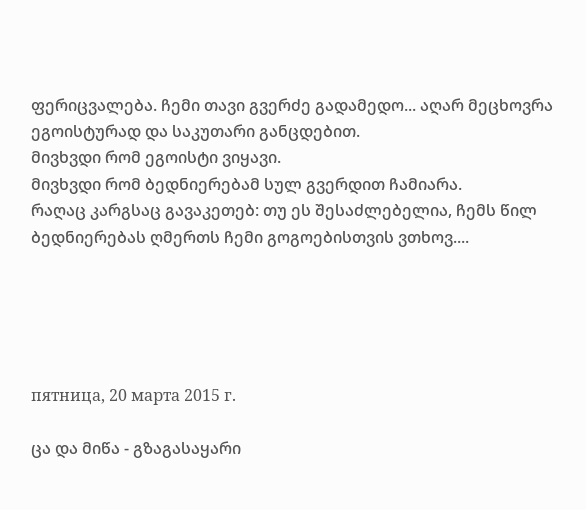ფერიცვალება. ჩემი თავი გვერძე გადამედო... აღარ მეცხოვრა ეგოისტურად და საკუთარი განცდებით.
მივხვდი რომ ეგოისტი ვიყავი.
მივხვდი რომ ბედნიერებამ სულ გვერდით ჩამიარა.
რაღაც კარგსაც გავაკეთებ: თუ ეს შესაძლებელია, ჩემს წილ ბედნიერებას ღმერთს ჩემი გოგოებისთვის ვთხოვ....





пятница, 20 марта 2015 г.

ცა და მიწა - გზაგასაყარი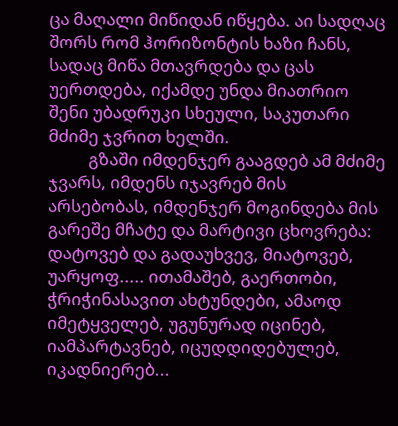ცა მაღალი მიწიდან იწყება. აი სადღაც შორს რომ ჰორიზონტის ხაზი ჩანს, სადაც მიწა მთავრდება და ცას უერთდება, იქამდე უნდა მიათრიო შენი უბადრუკი სხეული, საკუთარი მძიმე ჯვრით ხელში.
          გზაში იმდენჯერ გააგდებ ამ მძიმე ჯვარს, იმდენს იჯავრებ მის არსებობას, იმდენჯერ მოგინდება მის გარეშე მჩატე და მარტივი ცხოვრება: დატოვებ და გადაუხვევ, მიატოვებ, უარყოფ..... ითამაშებ, გაერთობი, ჭრიჭინასავით ახტუნდები, ამაოდ იმეტყველებ, უგუნურად იცინებ, იამპარტავნებ, იცუდდიდებულებ, იკადნიერებ...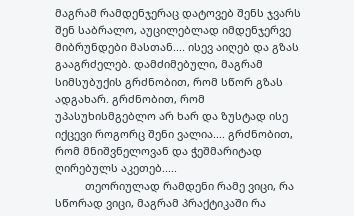მაგრამ რამდენჯერაც დატოვებ შენს ჯვარს შენ საბრალო, აუცილებლად იმდენჯერვე მიბრუნდები მასთან.... ისევ აიღებ და გზას გააგრძელებ. დამძიმებული, მაგრამ სიმსუბუქის გრძნობით, რომ სწორ გზას ადგახარ. გრძნობით, რომ უპასუხისმგებლო არ ხარ და ზუსტად ისე იქცევი როგორც შენი ვალია.... გრძნობით, რომ მნიშვნელოვან და ჭეშმარიტად ღირებულს აკეთებ.....
          თეორიულად რამდენი რამე ვიცი, რა სწორად ვიცი, მაგრამ პრაქტიკაში რა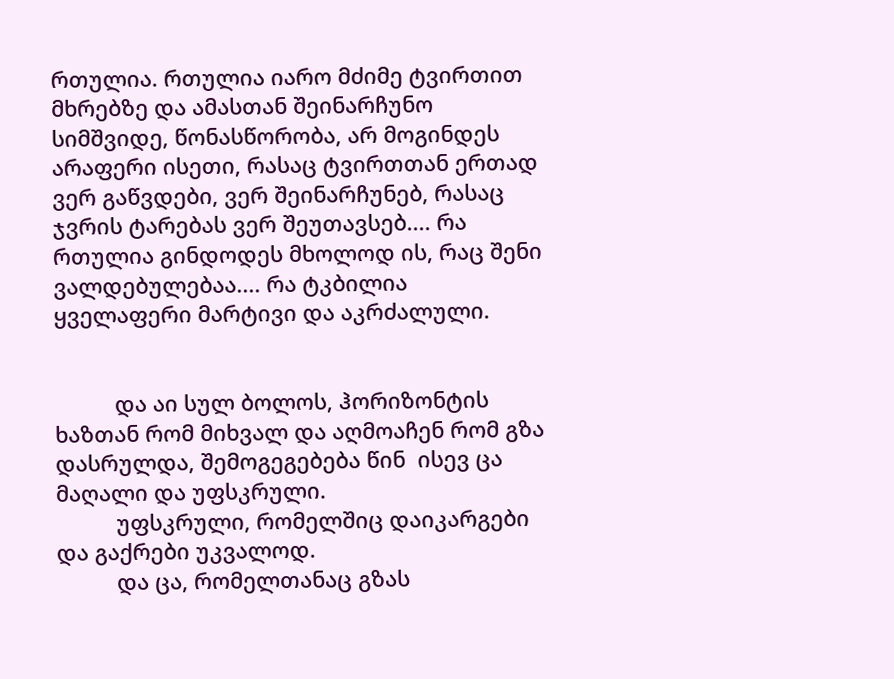რთულია. რთულია იარო მძიმე ტვირთით მხრებზე და ამასთან შეინარჩუნო სიმშვიდე, წონასწორობა, არ მოგინდეს არაფერი ისეთი, რასაც ტვირთთან ერთად ვერ გაწვდები, ვერ შეინარჩუნებ, რასაც ჯვრის ტარებას ვერ შეუთავსებ.... რა რთულია გინდოდეს მხოლოდ ის, რაც შენი ვალდებულებაა.... რა ტკბილია ყველაფერი მარტივი და აკრძალული.


          და აი სულ ბოლოს, ჰორიზონტის ხაზთან რომ მიხვალ და აღმოაჩენ რომ გზა დასრულდა, შემოგეგებება წინ  ისევ ცა მაღალი და უფსკრული.
          უფსკრული, რომელშიც დაიკარგები და გაქრები უკვალოდ.
          და ცა, რომელთანაც გზას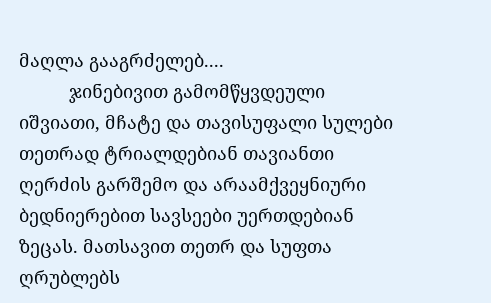მაღლა გააგრძელებ....
          ჯინებივით გამომწყვდეული იშვიათი, მჩატე და თავისუფალი სულები თეთრად ტრიალდებიან თავიანთი ღერძის გარშემო და არაამქვეყნიური ბედნიერებით სავსეები უერთდებიან ზეცას. მათსავით თეთრ და სუფთა ღრუბლებს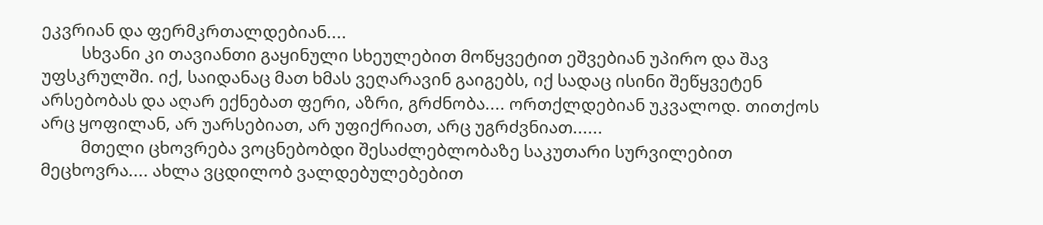ეკვრიან და ფერმკრთალდებიან....
          სხვანი კი თავიანთი გაყინული სხეულებით მოწყვეტით ეშვებიან უპირო და შავ უფსკრულში. იქ, საიდანაც მათ ხმას ვეღარავინ გაიგებს, იქ სადაც ისინი შეწყვეტენ არსებობას და აღარ ექნებათ ფერი, აზრი, გრძნობა.... ორთქლდებიან უკვალოდ. თითქოს არც ყოფილან, არ უარსებიათ, არ უფიქრიათ, არც უგრძვნიათ......
          მთელი ცხოვრება ვოცნებობდი შესაძლებლობაზე საკუთარი სურვილებით მეცხოვრა.... ახლა ვცდილობ ვალდებულებებით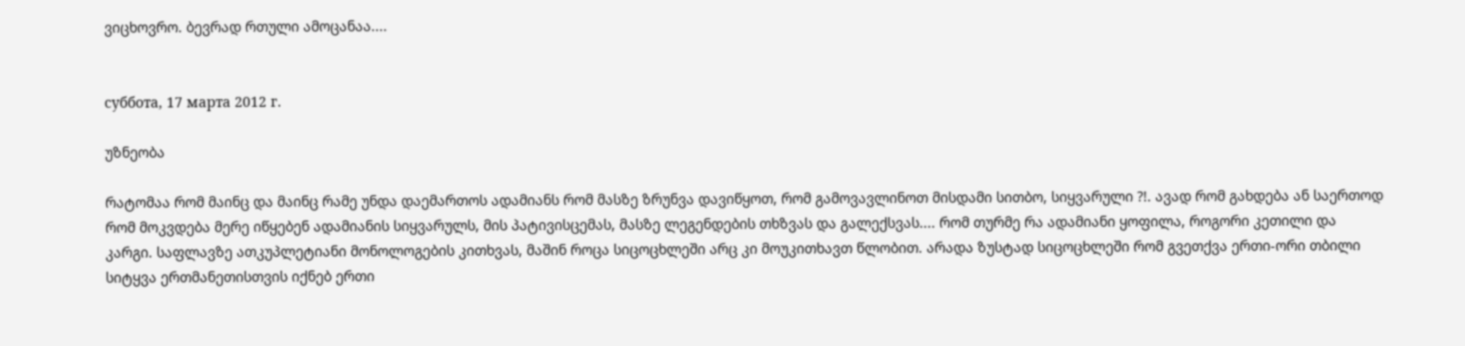ვიცხოვრო. ბევრად რთული ამოცანაა....


суббота, 17 марта 2012 г.

უზნეობა

რატომაა რომ მაინც და მაინც რამე უნდა დაემართოს ადამიანს რომ მასზე ზრუნვა დავიწყოთ, რომ გამოვავლინოთ მისდამი სითბო, სიყვარული ?!. ავად რომ გახდება ან საერთოდ რომ მოკვდება მერე იწყებენ ადამიანის სიყვარულს, მის პატივისცემას, მასზე ლეგენდების თხზვას და გალექსვას.... რომ თურმე რა ადამიანი ყოფილა, როგორი კეთილი და კარგი. საფლავზე ათკუპლეტიანი მონოლოგების კითხვას, მაშინ როცა სიცოცხლეში არც კი მოუკითხავთ წლობით. არადა ზუსტად სიცოცხლეში რომ გვეთქვა ერთი-ორი თბილი სიტყვა ერთმანეთისთვის იქნებ ერთი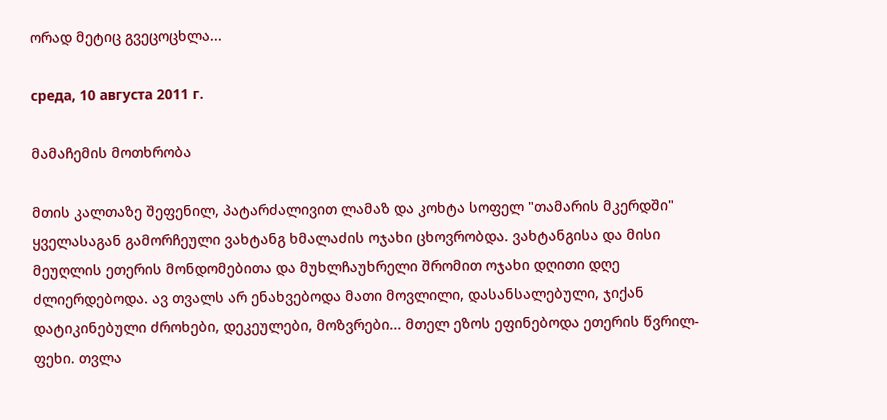ორად მეტიც გვეცოცხლა...

среда, 10 августа 2011 г.

მამაჩემის მოთხრობა

მთის კალთაზე შეფენილ, პატარძალივით ლამაზ და კოხტა სოფელ "თამარის მკერდში" ყველასაგან გამორჩეული ვახტანგ ხმალაძის ოჯახი ცხოვრობდა. ვახტანგისა და მისი მეუღლის ეთერის მონდომებითა და მუხლჩაუხრელი შრომით ოჯახი დღითი დღე ძლიერდებოდა. ავ თვალს არ ენახვებოდა მათი მოვლილი, დასანსალებული, ჯიქან დატიკინებული ძროხები, დეკეულები, მოზვრები... მთელ ეზოს ეფინებოდა ეთერის წვრილ-ფეხი. თვლა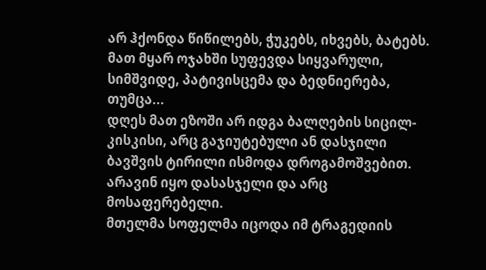არ ჰქონდა წიწილებს, ჭუკებს, იხვებს, ბატებს.
მათ მყარ ოჯახში სუფევდა სიყვარული, სიმშვიდე, პატივისცემა და ბედნიერება, თუმცა...
დღეს მათ ეზოში არ იდგა ბალღების სიცილ-კისკისი, არც გაჯიუტებული ან დასჯილი ბავშვის ტირილი ისმოდა დროგამოშვებით. არავინ იყო დასასჯელი და არც მოსაფერებელი.
მთელმა სოფელმა იცოდა იმ ტრაგედიის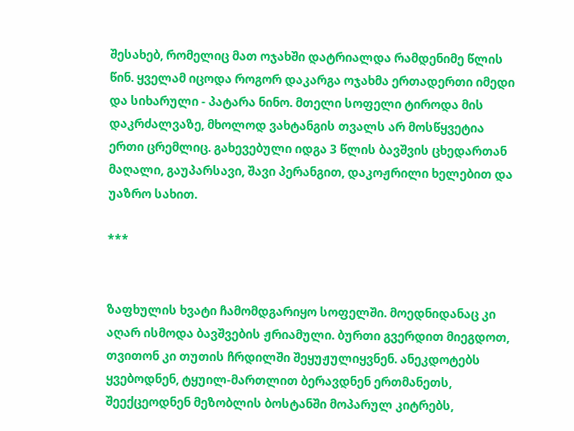შესახებ, რომელიც მათ ოჯახში დატრიალდა რამდენიმე წლის წინ. ყველამ იცოდა როგორ დაკარგა ოჯახმა ერთადერთი იმედი და სიხარული - პატარა ნინო. მთელი სოფელი ტიროდა მის დაკრძალვაზე, მხოლოდ ვახტანგის თვალს არ მოსწყვეტია ერთი ცრემლიც. გახევებული იდგა 3 წლის ბავშვის ცხედართან მაღალი, გაუპარსავი, შავი პერანგით, დაკოჟრილი ხელებით და უაზრო სახით.

***


ზაფხულის ხვატი ჩამომდგარიყო სოფელში. მოედნიდანაც კი აღარ ისმოდა ბავშვების ჟრიამული. ბურთი გვერდით მიეგდოთ, თვითონ კი თუთის ჩრდილში შეყუჟულიყვნენ. ანეკდოტებს ყვებოდნენ, ტყუილ-მართლით ბერავდნენ ერთმანეთს, შეექცეოდნენ მეზობლის ბოსტანში მოპარულ კიტრებს,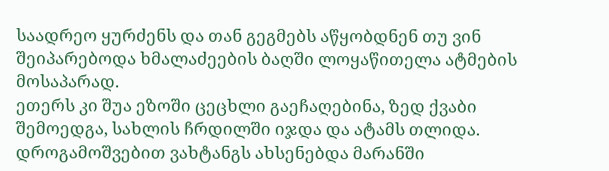საადრეო ყურძენს და თან გეგმებს აწყობდნენ თუ ვინ შეიპარებოდა ხმალაძეების ბაღში ლოყაწითელა ატმების მოსაპარად.
ეთერს კი შუა ეზოში ცეცხლი გაეჩაღებინა, ზედ ქვაბი შემოედგა, სახლის ჩრდილში იჯდა და ატამს თლიდა. დროგამოშვებით ვახტანგს ახსენებდა მარანში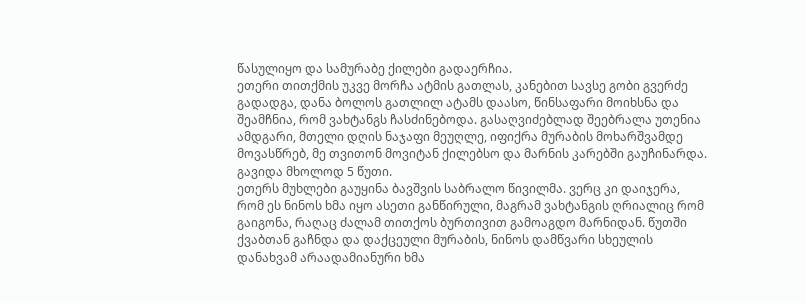წასულიყო და სამურაბე ქილები გადაერჩია.
ეთერი თითქმის უკვე მორჩა ატმის გათლას, კანებით სავსე გობი გვერძე გადადგა, დანა ბოლოს გათლილ ატამს დაასო, წინსაფარი მოიხსნა და შეამჩნია, რომ ვახტანგს ჩასძინებოდა. გასაღვიძებლად შეებრალა უთენია ამდგარი, მთელი დღის ნაჯაფი მეუღლე, იფიქრა მურაბის მოხარშვამდე მოვასწრებ, მე თვითონ მოვიტან ქილებსო და მარნის კარებში გაუჩინარდა. გავიდა მხოლოდ 5 წუთი.
ეთერს მუხლები გაუყინა ბავშვის საბრალო წივილმა. ვერც კი დაიჯერა, რომ ეს ნინოს ხმა იყო ასეთი განწირული, მაგრამ ვახტანგის ღრიალიც რომ გაიგონა, რაღაც ძალამ თითქოს ბურთივით გამოაგდო მარნიდან. წუთში ქვაბთან გაჩნდა და დაქცეული მურაბის, ნინოს დამწვარი სხეულის დანახვამ არაადამიანური ხმა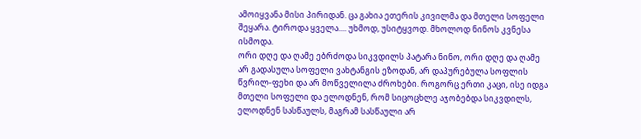ამოიყვანა მისი პირიდან. ცა გახია ეთერის კივილმა და მთელი სოფელი შეყარა. ტიროდა ყველა.... უხმოდ, უსიტყვოდ. მხოლოდ ნინოს კვნესა ისმოდა.
ორი დღე და ღამე ებრძოდა სიკვდილს პატარა ნინო, ორი დღე და ღამე არ გადასულა სოფელი ვახტანგის ეზოდან, არ დაპურებულა სოფლის წვრილ-ფეხი და არ მოწველილა ძროხები. როგორც ერთი კაცი, ისე იდგა მთელი სოფელი და ელოდნენ, რომ სიცოცხლე აჯობებდა სიკვდილს, ელოდნენ სასწაულს, მაგრამ სასწაული არ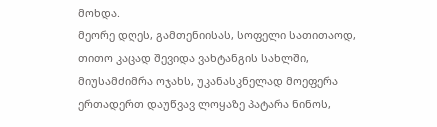მოხდა.
მეორე დღეს, გამთენიისას, სოფელი სათითაოდ, თითო კაცად შევიდა ვახტანგის სახლში, მიუსამძიმრა ოჯახს, უკანასკნელად მოეფერა ერთადერთ დაუწვავ ლოყაზე პატარა ნინოს,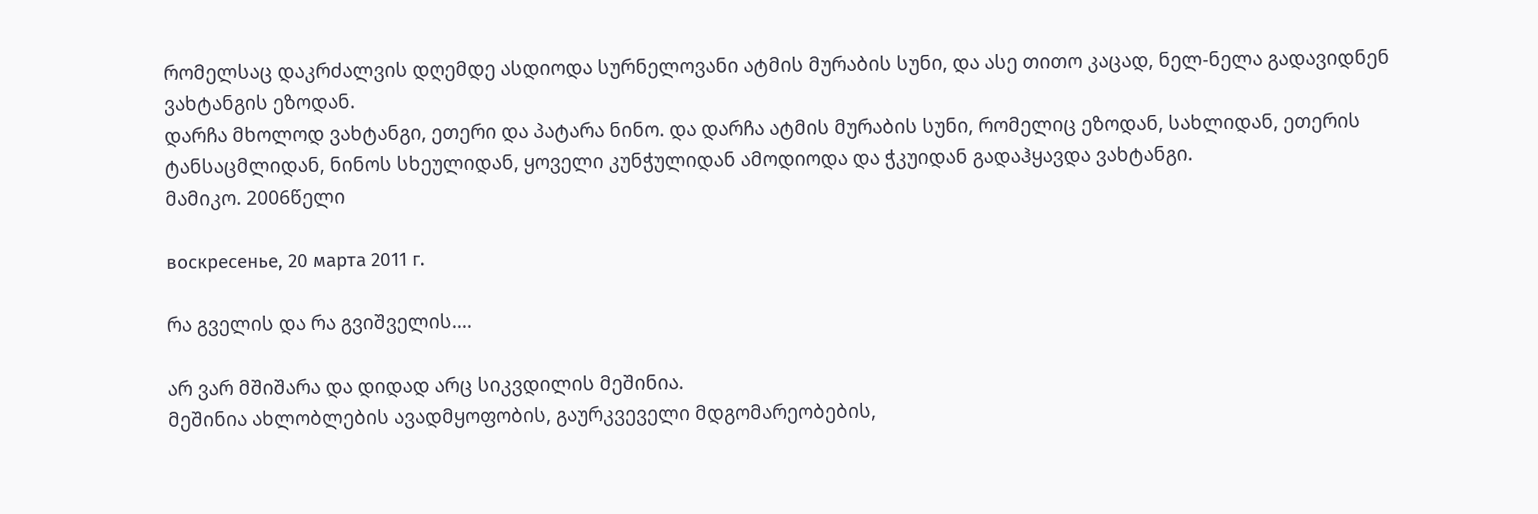რომელსაც დაკრძალვის დღემდე ასდიოდა სურნელოვანი ატმის მურაბის სუნი, და ასე თითო კაცად, ნელ-ნელა გადავიდნენ ვახტანგის ეზოდან.
დარჩა მხოლოდ ვახტანგი, ეთერი და პატარა ნინო. და დარჩა ატმის მურაბის სუნი, რომელიც ეზოდან, სახლიდან, ეთერის ტანსაცმლიდან, ნინოს სხეულიდან, ყოველი კუნჭულიდან ამოდიოდა და ჭკუიდან გადაჰყავდა ვახტანგი.
მამიკო. 2006წელი

воскресенье, 20 марта 2011 г.

რა გველის და რა გვიშველის....

არ ვარ მშიშარა და დიდად არც სიკვდილის მეშინია.
მეშინია ახლობლების ავადმყოფობის, გაურკვეველი მდგომარეობების,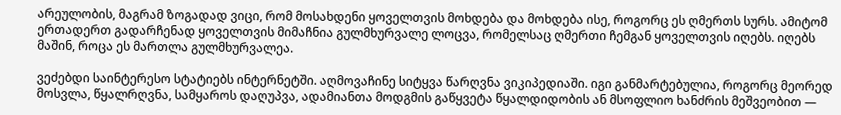არეულობის, მაგრამ ზოგადად ვიცი, რომ მოსახდენი ყოველთვის მოხდება და მოხდება ისე, როგორც ეს ღმერთს სურს. ამიტომ ერთადერთ გადარჩენად ყოველთვის მიმაჩნია გულმხურვალე ლოცვა, რომელსაც ღმერთი ჩემგან ყოველთვის იღებს. იღებს მაშინ, როცა ეს მართლა გულმხურვალეა.

ვეძებდი საინტერესო სტატიებს ინტერნეტში. აღმოვაჩინე სიტყვა წარღვნა ვიკიპედიაში. იგი განმარტებულია, როგორც მეორედ მოსვლა, წყალრღვნა, სამყაროს დაღუპვა, ადამიანთა მოდგმის გაწყვეტა წყალდიდობის ან მსოფლიო ხანძრის მეშვეობით —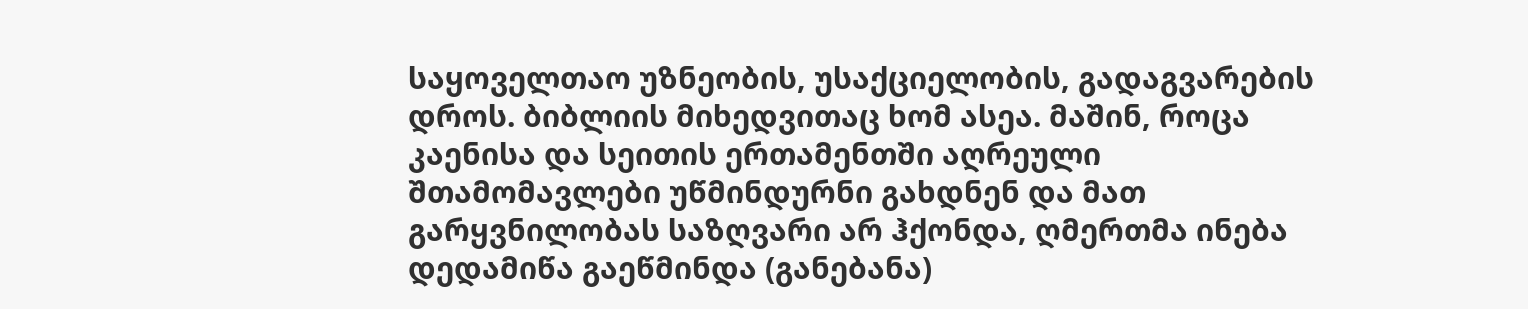საყოველთაო უზნეობის, უსაქციელობის, გადაგვარების დროს. ბიბლიის მიხედვითაც ხომ ასეა. მაშინ, როცა კაენისა და სეითის ერთამენთში აღრეული შთამომავლები უწმინდურნი გახდნენ და მათ გარყვნილობას საზღვარი არ ჰქონდა, ღმერთმა ინება დედამიწა გაეწმინდა (განებანა)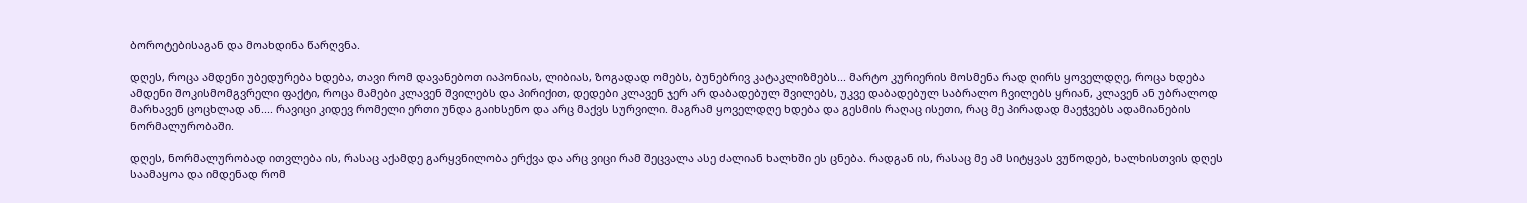ბოროტებისაგან და მოახდინა წარღვნა.

დღეს, როცა ამდენი უბედურება ხდება, თავი რომ დავანებოთ იაპონიას, ლიბიას, ზოგადად ომებს, ბუნებრივ კატაკლიზმებს... მარტო კურიერის მოსმენა რად ღირს ყოველდღე, როცა ხდება ამდენი შოკისმომგვრელი ფაქტი, როცა მამები კლავენ შვილებს და პირიქით, დედები კლავენ ჯერ არ დაბადებულ შვილებს, უკვე დაბადებულ საბრალო ჩვილებს ყრიან, კლავენ ან უბრალოდ მარხავენ ცოცხლად ან.... რავიცი კიდევ რომელი ერთი უნდა გაიხსენო და არც მაქვს სურვილი. მაგრამ ყოველდღე ხდება და გესმის რაღაც ისეთი, რაც მე პირადად მაეჭვებს ადამიანების ნორმალურობაში.

დღეს, ნორმალურობად ითვლება ის, რასაც აქამდე გარყვნილობა ერქვა და არც ვიცი რამ შეცვალა ასე ძალიან ხალხში ეს ცნება. რადგან ის, რასაც მე ამ სიტყვას ვუწოდებ, ხალხისთვის დღეს საამაყოა და იმდენად რომ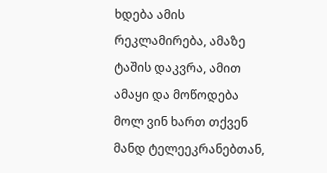ხდება ამის რეკლამირება, ამაზე ტაშის დაკვრა, ამით ამაყი და მოწოდება მოლ ვინ ხართ თქვენ მანდ ტელეეკრანებთან,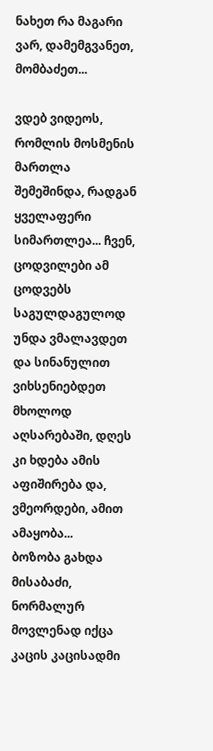ნახეთ რა მაგარი ვარ, დამემგვანეთ, მომბაძეთ...

ვდებ ვიდეოს, რომლის მოსმენის მართლა შემეშინდა, რადგან ყველაფერი სიმართლეა... ჩვენ, ცოდვილები ამ ცოდვებს საგულდაგულოდ უნდა ვმალავდეთ და სინანულით ვიხსენიებდეთ მხოლოდ აღსარებაში, დღეს კი ხდება ამის აფიშირება და, ვმეორდები, ამით ამაყობა...
ბოზობა გახდა მისაბაძი, ნორმალურ მოვლენად იქცა კაცის კაცისადმი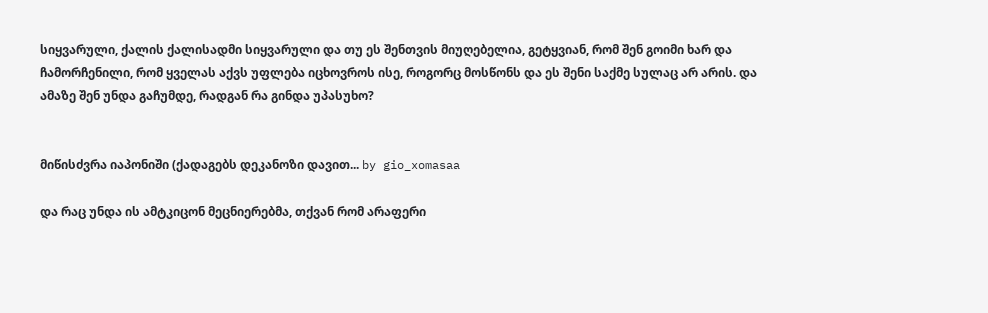სიყვარული, ქალის ქალისადმი სიყვარული და თუ ეს შენთვის მიუღებელია, გეტყვიან, რომ შენ გოიმი ხარ და ჩამორჩენილი, რომ ყველას აქვს უფლება იცხოვროს ისე, როგორც მოსწონს და ეს შენი საქმე სულაც არ არის. და ამაზე შენ უნდა გაჩუმდე, რადგან რა გინდა უპასუხო?


მიწისძვრა იაპონიში (ქადაგებს დეკანოზი დავით... by gio_xomasaa

და რაც უნდა ის ამტკიცონ მეცნიერებმა, თქვან რომ არაფერი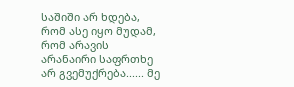საშიში არ ხდება, რომ ასე იყო მუდამ, რომ არავის არანაირი საფრთხე არ გვემუქრება...... მე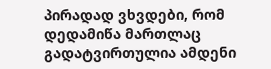პირადად ვხვდები, რომ დედამიწა მართლაც გადატვირთულია ამდენი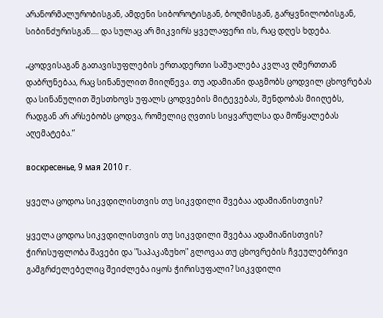არანორმალურობისგან, ამდენი სიბოროტისგან, ბოღმისგან, გარყვნილობისგან, სიბინძურისგან.... და სულაც არ მიკვირს ყველაფერი ის, რაც დღეს ხდება.

„ცოდვისაგან გათავისუფლების ერთადერთი საშუალება კვლავ ღმერთთან დაბრუნებაა, რაც სინანულით მიიღწევა. თუ ადამიანი დაგმობს ცოდვილ ცხოვრებას და სინანულით შესთხოვს უფალს ცოდვების მიტევებას, შენდობას მიიღებს, რადგან არ არსებობს ცოდვა, რომელიც ღვთის სიყვარულსა და მოწყალებას აღემატება.“

воскресенье, 9 мая 2010 г.

ყველა ცოდოა სიკვდილისთვის თუ სიკვდილი შვებაა ადამიანისთვის?

ყველა ცოდოა სიკვდილისთვის თუ სიკვდილი შვებაა ადამიანისთვის? ჭირისუფლობა შავები და "საპაკაზუხო" გლოვაა თუ ცხოვრების ჩვეულებრივი გამგრძელებელიც შეიძლება იყოს ჭირისუფალი? სიკვდილი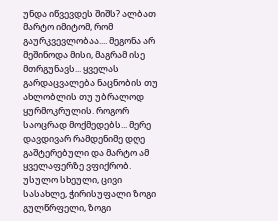უნდა იწვევდეს შიშს? ალბათ მარტო იმიტომ, რომ გაურკვევლობაა.... მეგონა არ მეშინოდა მისი, მაგრამ ისე მთრგუნავს... ყველას გარდაცვალება ნაცნობის თუ ახლობლის თუ უბრალოდ ყურმოკრულის. როგორ საოცრად მოქმედებს... მერე დავდივარ რამდენიმე დღე გაშტერებული და მარტო ამ ყველაფერზე ვფიქრობ. უსულო სხეული, ცივი სასახლე, ჭირისუფალი ზოგი გულწრფელი, ზოგი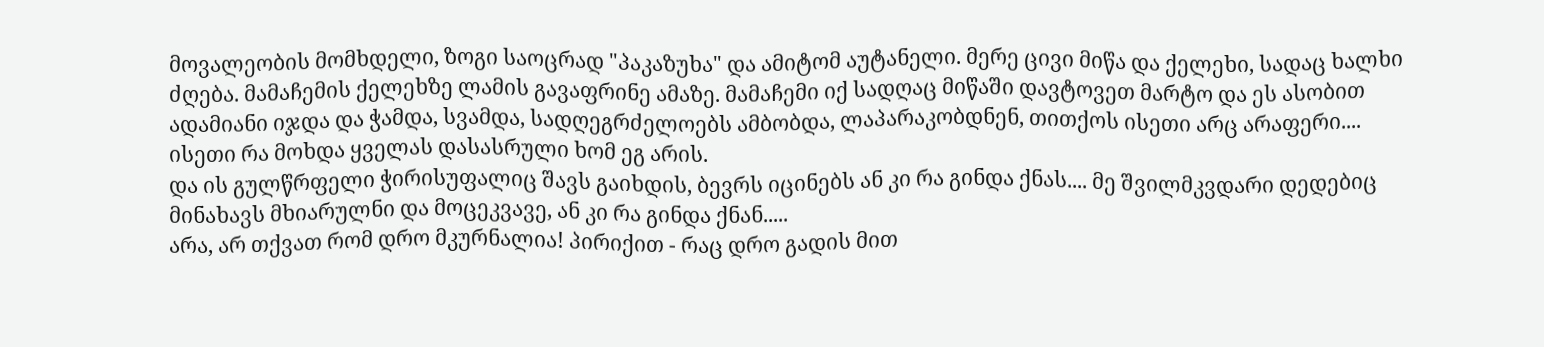მოვალეობის მომხდელი, ზოგი საოცრად "პაკაზუხა" და ამიტომ აუტანელი. მერე ცივი მიწა და ქელეხი, სადაც ხალხი ძღება. მამაჩემის ქელეხზე ლამის გავაფრინე ამაზე. მამაჩემი იქ სადღაც მიწაში დავტოვეთ მარტო და ეს ასობით ადამიანი იჯდა და ჭამდა, სვამდა, სადღეგრძელოებს ამბობდა, ლაპარაკობდნენ, თითქოს ისეთი არც არაფერი.... ისეთი რა მოხდა ყველას დასასრული ხომ ეგ არის.
და ის გულწრფელი ჭირისუფალიც შავს გაიხდის, ბევრს იცინებს ან კი რა გინდა ქნას.... მე შვილმკვდარი დედებიც მინახავს მხიარულნი და მოცეკვავე, ან კი რა გინდა ქნან.....
არა, არ თქვათ რომ დრო მკურნალია! პირიქით - რაც დრო გადის მით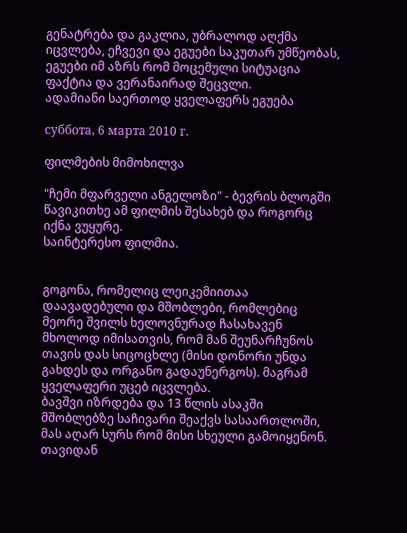გენატრება და გაკლია, უბრალოდ აღქმა იცვლება, ეჩვევი და ეგუები საკუთარ უმწეობას, ეგუები იმ აზრს რომ მოცემული სიტუაცია ფაქტია და ვერანაირად შეცვლი.
ადამიანი საერთოდ ყველაფერს ეგუება

суббота, 6 марта 2010 г.

ფილმების მიმოხილვა

"ჩემი მფარველი ანგელოზი" - ბევრის ბლოგში წავიკითხე ამ ფილმის შესახებ და როგორც იქნა ვუყურე.
საინტერესო ფილმია.


გოგონა, რომელიც ლეიკემიითაა დაავადებული და მშობლები, რომლებიც მეორე შვილს ხელოვნურად ჩასახავენ მხოლოდ იმისათვის, რომ მან შეუნარჩუნოს თავის დას სიცოცხლე (მისი დონორი უნდა გახდეს და ორგანო გადაუნერგოს). მაგრამ ყველაფერი უცებ იცვლება.
ბავშვი იზრდება და 13 წლის ასაკში მშობლებზე საჩივარი შეაქვს სასაართლოში, მას აღარ სურს რომ მისი სხეული გამოიყენონ. თავიდან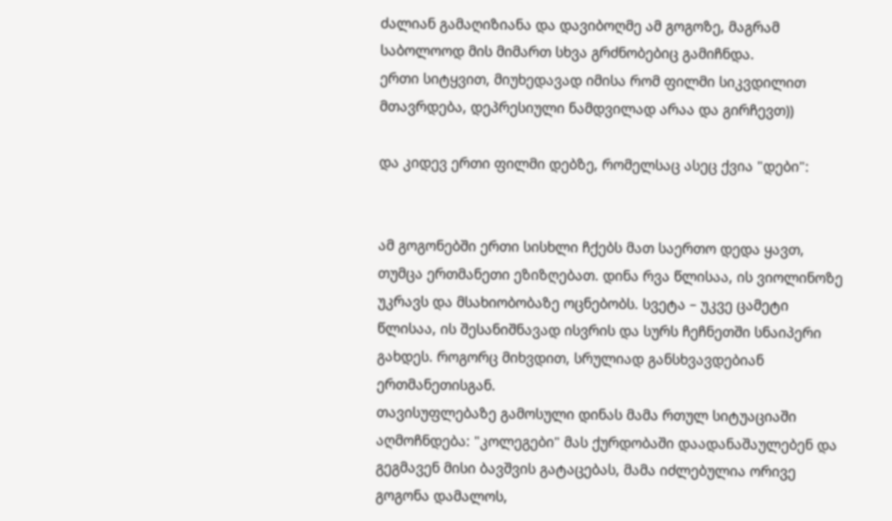ძალიან გამაღიზიანა და დავიბოღმე ამ გოგოზე, მაგრამ საბოლოოდ მის მიმართ სხვა გრძნობებიც გამიჩნდა.
ერთი სიტყვით, მიუხედავად იმისა რომ ფილმი სიკვდილით მთავრდება, დეპრესიული ნამდვილად არაა და გირჩევთ))

და კიდევ ერთი ფილმი დებზე, რომელსაც ასეც ქვია "დები":


ამ გოგონებში ერთი სისხლი ჩქებს მათ საერთო დედა ყავთ, თუმცა ერთმანეთი ეზიზღებათ. დინა რვა წლისაა, ის ვიოლინოზე უკრავს და მსახიობობაზე ოცნებობს. სვეტა – უკვე ცამეტი წლისაა, ის შესანიშნავად ისვრის და სურს ჩეჩნეთში სნაიპერი გახდეს. როგორც მიხვდით, სრულიად განსხვავდებიან ერთმანეთისგან.
თავისუფლებაზე გამოსული დინას მამა რთულ სიტუაციაში აღმოჩნდება: "კოლეგები" მას ქურდობაში დაადანაშაულებენ და გეგმავენ მისი ბავშვის გატაცებას, მამა იძლებულია ორივე გოგონა დამალოს,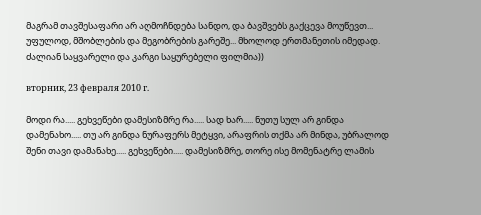მაგრამ თავშესაფარი არ აღმოჩნდება სანდო, და ბავშვებს გაქცევა მოუწევთ... უფულოდ, მშობლების და მეგობრების გარეშე... მხოლოდ ერთმანეთის იმედად.
ძალიან საყვარელი და კარგი საყურებელი ფილმია))

вторник, 23 февраля 2010 г.

მოდი რა..... გეხვეწები დამესიზმრე რა..... სად ხარ..... ნუთუ სულ არ გინდა დამენახო..... თუ არ გინდა ნურაფერს მეტყვი, არაფრის თქმა არ მინდა, უბრალოდ შენი თავი დამანახე..... გეხვეწები..... დამესიზმრე, თორე ისე მომენატრე ლამის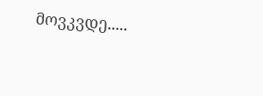მოვკვდე.....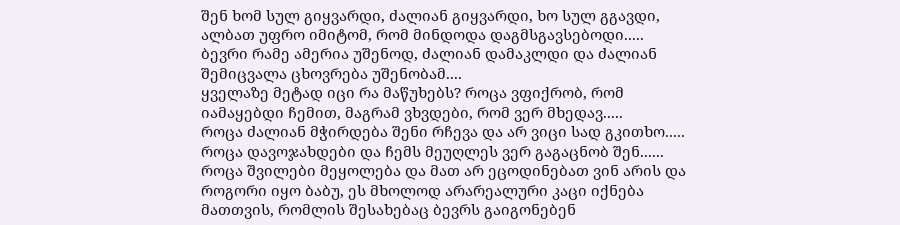შენ ხომ სულ გიყვარდი, ძალიან გიყვარდი, ხო სულ გგავდი, ალბათ უფრო იმიტომ, რომ მინდოდა დაგმსგავსებოდი.....
ბევრი რამე ამერია უშენოდ, ძალიან დამაკლდი და ძალიან შემიცვალა ცხოვრება უშენობამ....
ყველაზე მეტად იცი რა მაწუხებს? როცა ვფიქრობ, რომ იამაყებდი ჩემით, მაგრამ ვხვდები, რომ ვერ მხედავ.....
როცა ძალიან მჭირდება შენი რჩევა და არ ვიცი სად გკითხო.....
როცა დავოჯახდები და ჩემს მეუღლეს ვერ გაგაცნობ შენ......
როცა შვილები მეყოლება და მათ არ ეცოდინებათ ვინ არის და როგორი იყო ბაბუ, ეს მხოლოდ არარეალური კაცი იქნება მათთვის, რომლის შესახებაც ბევრს გაიგონებენ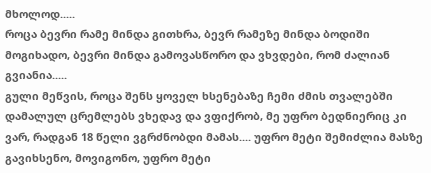მხოლოდ.....
როცა ბევრი რამე მინდა გითხრა, ბევრ რამეზე მინდა ბოდიში მოგიხადო, ბევრი მინდა გამოვასწორო და ვხვდები, რომ ძალიან გვიანია.....
გული მეწვის, როცა შენს ყოველ ხსენებაზე ჩემი ძმის თვალებში დამალულ ცრემლებს ვხედავ და ვფიქრობ, მე უფრო ბედნიერიც კი ვარ, რადგან 18 წელი ვგრძნობდი მამას.... უფრო მეტი შემიძლია მასზე გავიხსენო, მოვიგონო, უფრო მეტი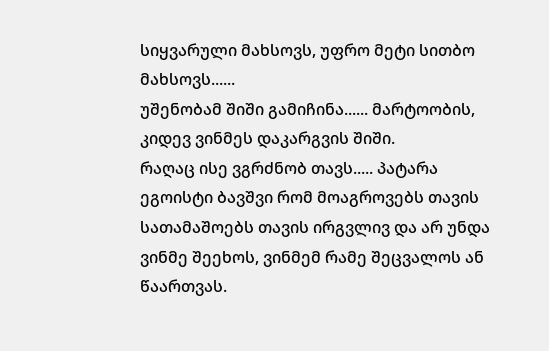სიყვარული მახსოვს, უფრო მეტი სითბო მახსოვს......
უშენობამ შიში გამიჩინა...... მარტოობის, კიდევ ვინმეს დაკარგვის შიში.
რაღაც ისე ვგრძნობ თავს..... პატარა ეგოისტი ბავშვი რომ მოაგროვებს თავის სათამაშოებს თავის ირგვლივ და არ უნდა ვინმე შეეხოს, ვინმემ რამე შეცვალოს ან წაართვას.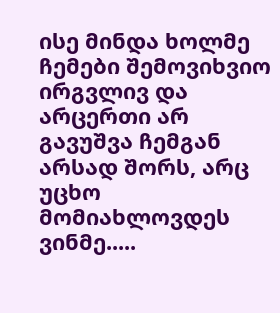ისე მინდა ხოლმე ჩემები შემოვიხვიო ირგვლივ და არცერთი არ გავუშვა ჩემგან არსად შორს, არც უცხო მომიახლოვდეს ვინმე.....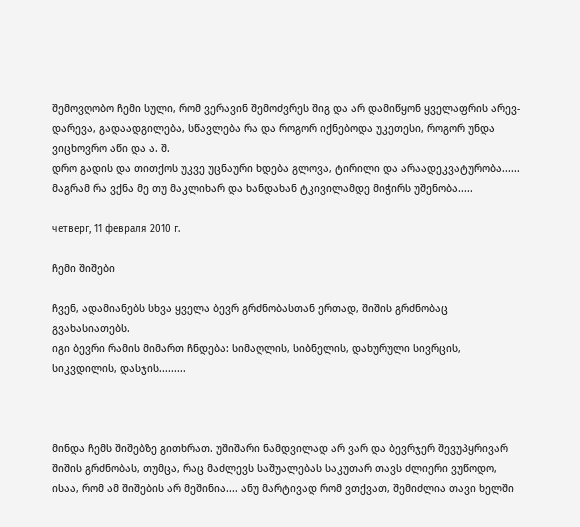შემოვღობო ჩემი სული, რომ ვერავინ შემოძვრეს შიგ და არ დამიწყონ ყველაფრის არევ-დარევა, გადაადგილება, სწავლება რა და როგორ იქნებოდა უკეთესი, როგორ უნდა ვიცხოვრო აწი და ა. შ.
დრო გადის და თითქოს უკვე უცნაური ხდება გლოვა, ტირილი და არაადეკვატურობა...... მაგრამ რა ვქნა მე თუ მაკლიხარ და ხანდახან ტკივილამდე მიჭირს უშენობა.....

четверг, 11 февраля 2010 г.

ჩემი შიშები

ჩვენ, ადამიანებს სხვა ყველა ბევრ გრძნობასთან ერთად, შიშის გრძნობაც გვახასიათებს.
იგი ბევრი რამის მიმართ ჩნდება: სიმაღლის, სიბნელის, დახურული სივრცის, სიკვდილის, დასჯის.........



მინდა ჩემს შიშებზე გითხრათ. უშიშარი ნამდვილად არ ვარ და ბევრჯერ შევუპყრივარ შიშის გრძნობას, თუმცა, რაც მაძლევს საშუალებას საკუთარ თავს ძლიერი ვუწოდო, ისაა, რომ ამ შიშების არ მეშინია.... ანუ მარტივად რომ ვთქვათ, შემიძლია თავი ხელში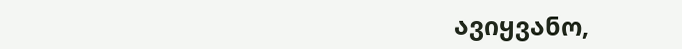ავიყვანო,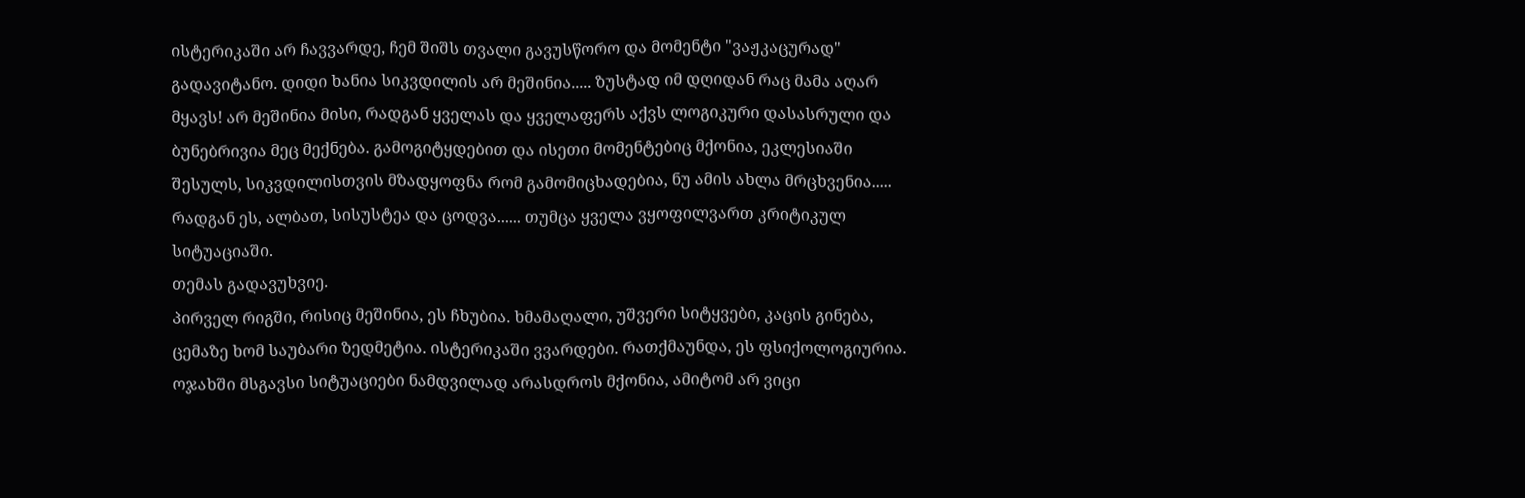ისტერიკაში არ ჩავვარდე, ჩემ შიშს თვალი გავუსწორო და მომენტი "ვაჟკაცურად" გადავიტანო. დიდი ხანია სიკვდილის არ მეშინია..... ზუსტად იმ დღიდან რაც მამა აღარ მყავს! არ მეშინია მისი, რადგან ყველას და ყველაფერს აქვს ლოგიკური დასასრული და ბუნებრივია მეც მექნება. გამოგიტყდებით და ისეთი მომენტებიც მქონია, ეკლესიაში შესულს, სიკვდილისთვის მზადყოფნა რომ გამომიცხადებია, ნუ ამის ახლა მრცხვენია..... რადგან ეს, ალბათ, სისუსტეა და ცოდვა...... თუმცა ყველა ვყოფილვართ კრიტიკულ სიტუაციაში.
თემას გადავუხვიე.
პირველ რიგში, რისიც მეშინია, ეს ჩხუბია. ხმამაღალი, უშვერი სიტყვები, კაცის გინება, ცემაზე ხომ საუბარი ზედმეტია. ისტერიკაში ვვარდები. რათქმაუნდა, ეს ფსიქოლოგიურია. ოჯახში მსგავსი სიტუაციები ნამდვილად არასდროს მქონია, ამიტომ არ ვიცი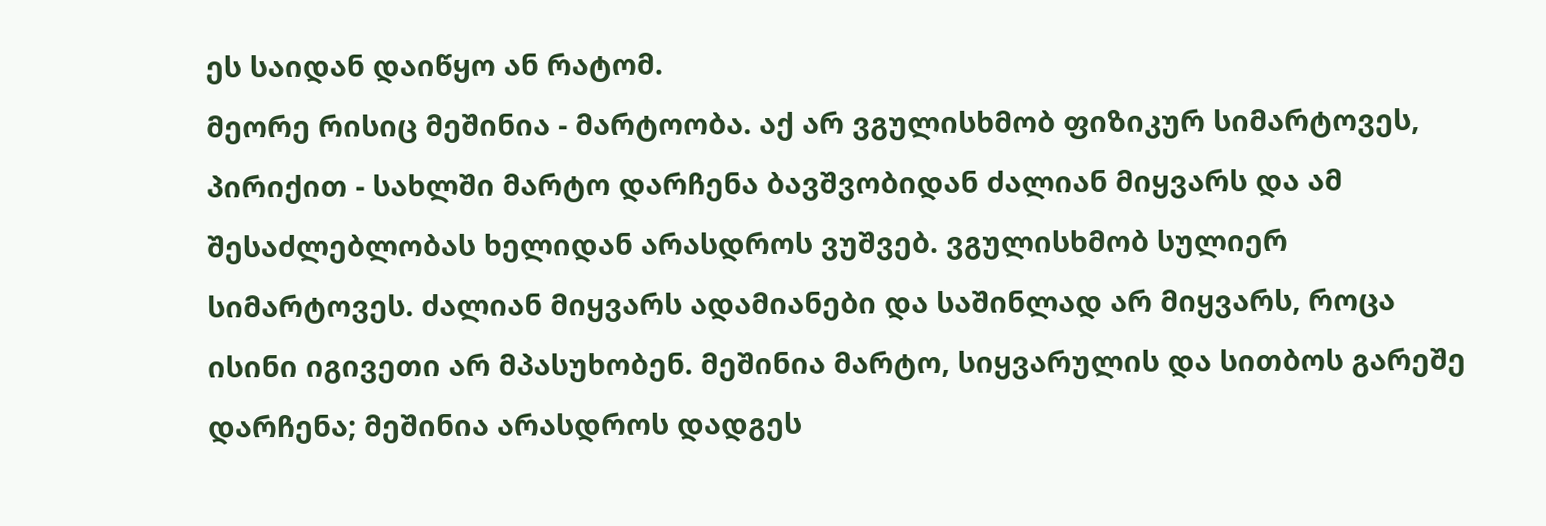ეს საიდან დაიწყო ან რატომ.
მეორე რისიც მეშინია - მარტოობა. აქ არ ვგულისხმობ ფიზიკურ სიმარტოვეს, პირიქით - სახლში მარტო დარჩენა ბავშვობიდან ძალიან მიყვარს და ამ შესაძლებლობას ხელიდან არასდროს ვუშვებ. ვგულისხმობ სულიერ სიმარტოვეს. ძალიან მიყვარს ადამიანები და საშინლად არ მიყვარს, როცა ისინი იგივეთი არ მპასუხობენ. მეშინია მარტო, სიყვარულის და სითბოს გარეშე დარჩენა; მეშინია არასდროს დადგეს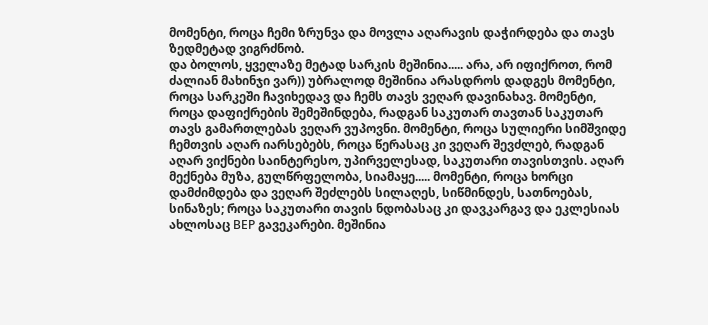მომენტი, როცა ჩემი ზრუნვა და მოვლა აღარავის დაჭირდება და თავს ზედმეტად ვიგრძნობ.
და ბოლოს, ყველაზე მეტად სარკის მეშინია..... არა, არ იფიქროთ, რომ ძალიან მახინჯი ვარ)) უბრალოდ მეშინია არასდროს დადგეს მომენტი, როცა სარკეში ჩავიხედავ და ჩემს თავს ვეღარ დავინახავ. მომენტი, როცა დაფიქრების შემეშინდება, რადგან საკუთარ თავთან საკუთარ თავს გამართლებას ვეღარ ვუპოვნი. მომენტი, როცა სულიერი სიმშვიდე ჩემთვის აღარ იარსებებს, როცა წერასაც კი ვეღარ შევძლებ, რადგან აღარ ვიქნები საინტერესო, უპირველესად, საკუთარი თავისთვის. აღარ მექნება მუზა, გულწრფელობა, სიამაყე..... მომენტი, როცა ხორცი დამძიმდება და ვეღარ შეძლებს სილაღეს, სიწმინდეს, სათნოებას, სინაზეს; როცა საკუთარი თავის ნდობასაც კი დავკარგავ და ეკლესიას ახლოსაც ВЕР გავეკარები. მეშინია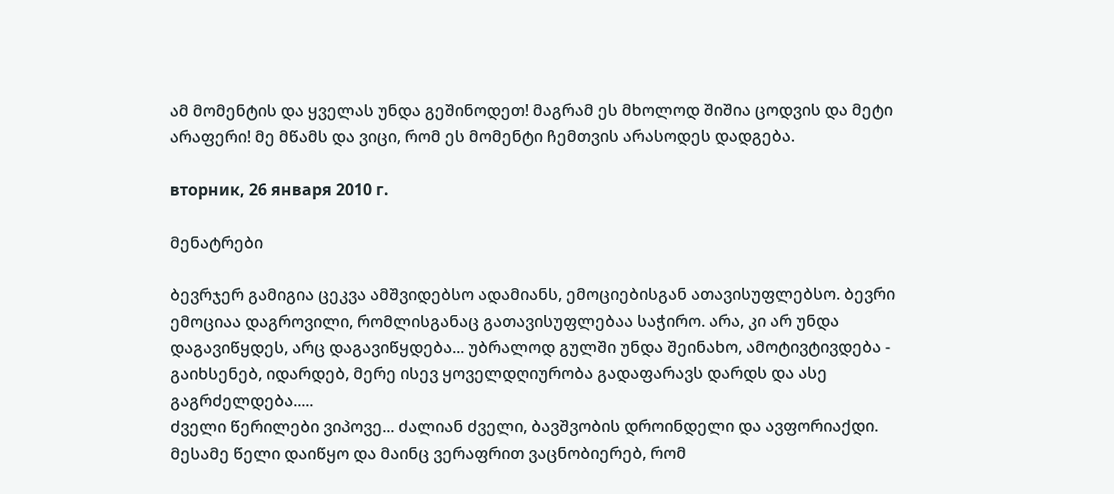ამ მომენტის და ყველას უნდა გეშინოდეთ! მაგრამ ეს მხოლოდ შიშია ცოდვის და მეტი არაფერი! მე მწამს და ვიცი, რომ ეს მომენტი ჩემთვის არასოდეს დადგება.

вторник, 26 января 2010 г.

მენატრები

ბევრჯერ გამიგია ცეკვა ამშვიდებსო ადამიანს, ემოციებისგან ათავისუფლებსო. ბევრი ემოციაა დაგროვილი, რომლისგანაც გათავისუფლებაა საჭირო. არა, კი არ უნდა დაგავიწყდეს, არც დაგავიწყდება... უბრალოდ გულში უნდა შეინახო, ამოტივტივდება - გაიხსენებ, იდარდებ, მერე ისევ ყოველდღიურობა გადაფარავს დარდს და ასე გაგრძელდება.....
ძველი წერილები ვიპოვე... ძალიან ძველი, ბავშვობის დროინდელი და ავფორიაქდი.
მესამე წელი დაიწყო და მაინც ვერაფრით ვაცნობიერებ, რომ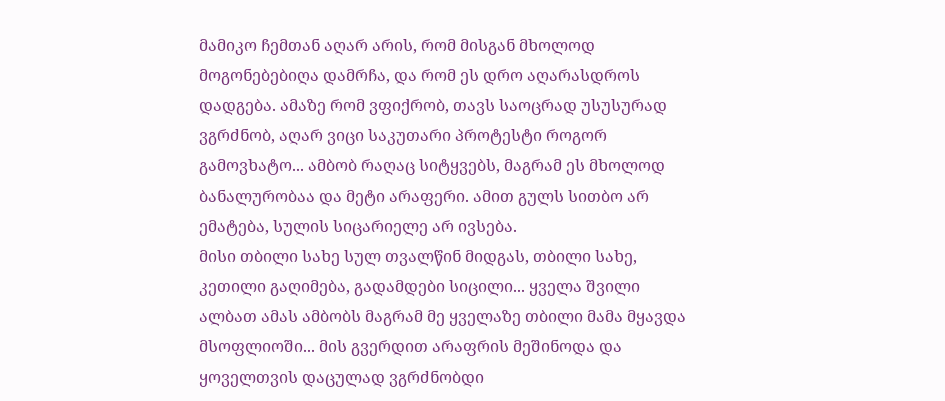მამიკო ჩემთან აღარ არის, რომ მისგან მხოლოდ მოგონებებიღა დამრჩა, და რომ ეს დრო აღარასდროს დადგება. ამაზე რომ ვფიქრობ, თავს საოცრად უსუსურად ვგრძნობ, აღარ ვიცი საკუთარი პროტესტი როგორ გამოვხატო... ამბობ რაღაც სიტყვებს, მაგრამ ეს მხოლოდ ბანალურობაა და მეტი არაფერი. ამით გულს სითბო არ ემატება, სულის სიცარიელე არ ივსება.
მისი თბილი სახე სულ თვალწინ მიდგას, თბილი სახე, კეთილი გაღიმება, გადამდები სიცილი... ყველა შვილი ალბათ ამას ამბობს მაგრამ მე ყველაზე თბილი მამა მყავდა მსოფლიოში... მის გვერდით არაფრის მეშინოდა და ყოველთვის დაცულად ვგრძნობდი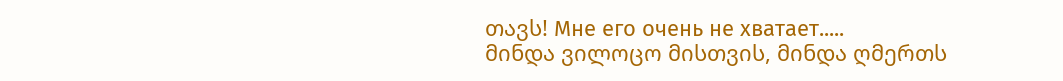თავს! Мне его очень не хватает.....
მინდა ვილოცო მისთვის, მინდა ღმერთს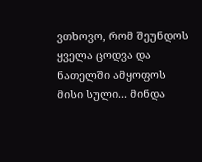ვთხოვო, რომ შეუნდოს ყველა ცოდვა და ნათელში ამყოფოს მისი სული... მინდა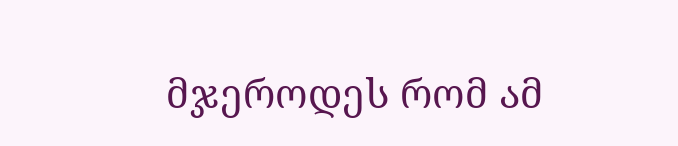მჯეროდეს რომ ამ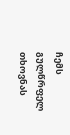ჩემს გულწრფელ თხოვნას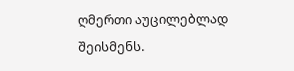ღმერთი აუცილებლად შეისმენს.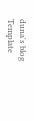duna's blog Template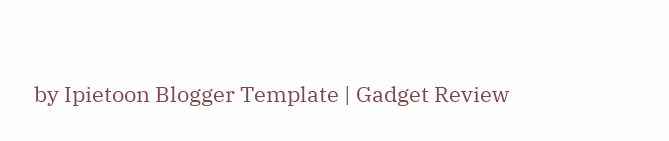by Ipietoon Blogger Template | Gadget Review